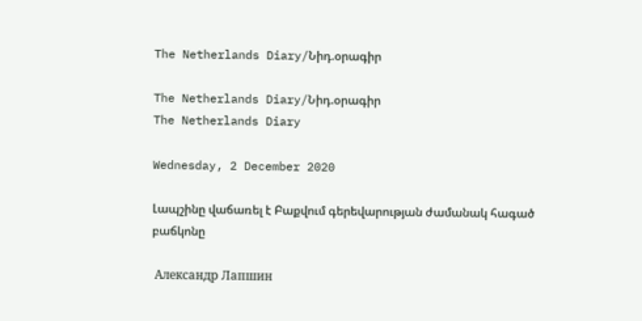The Netherlands Diary/Նիդ.օրագիր

The Netherlands Diary/Նիդ.օրագիր
The Netherlands Diary

Wednesday, 2 December 2020

Լապշինը վաճառել է Բաքվում գերեվարության ժամանակ հագած բաճկոնը

 Александр Лапшин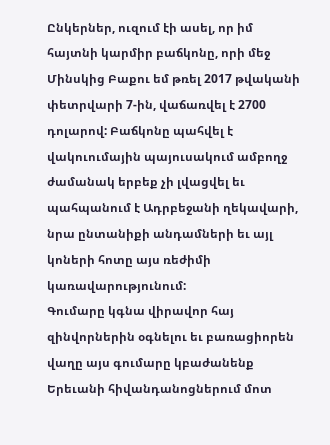Ընկերներ, ուզում էի ասել, որ իմ հայտնի կարմիր բաճկոնը, որի մեջ Մինսկից Բաքու եմ թռել 2017 թվականի փետրվարի 7-ին, վաճառվել է 2700 դոլարով: Բաճկոնը պահվել է վակուումային պայուսակում ամբողջ ժամանակ երբեք չի լվացվել եւ պահպանում է Ադրբեջանի ղեկավարի, նրա ընտանիքի անդամների եւ այլ կոների հոտը այս ռեժիմի կառավարությունում:
Գումարը կգնա վիրավոր հայ զինվորներին օգնելու եւ բառացիորեն վաղը այս գումարը կբաժանենք Երեւանի հիվանդանոցներում մոտ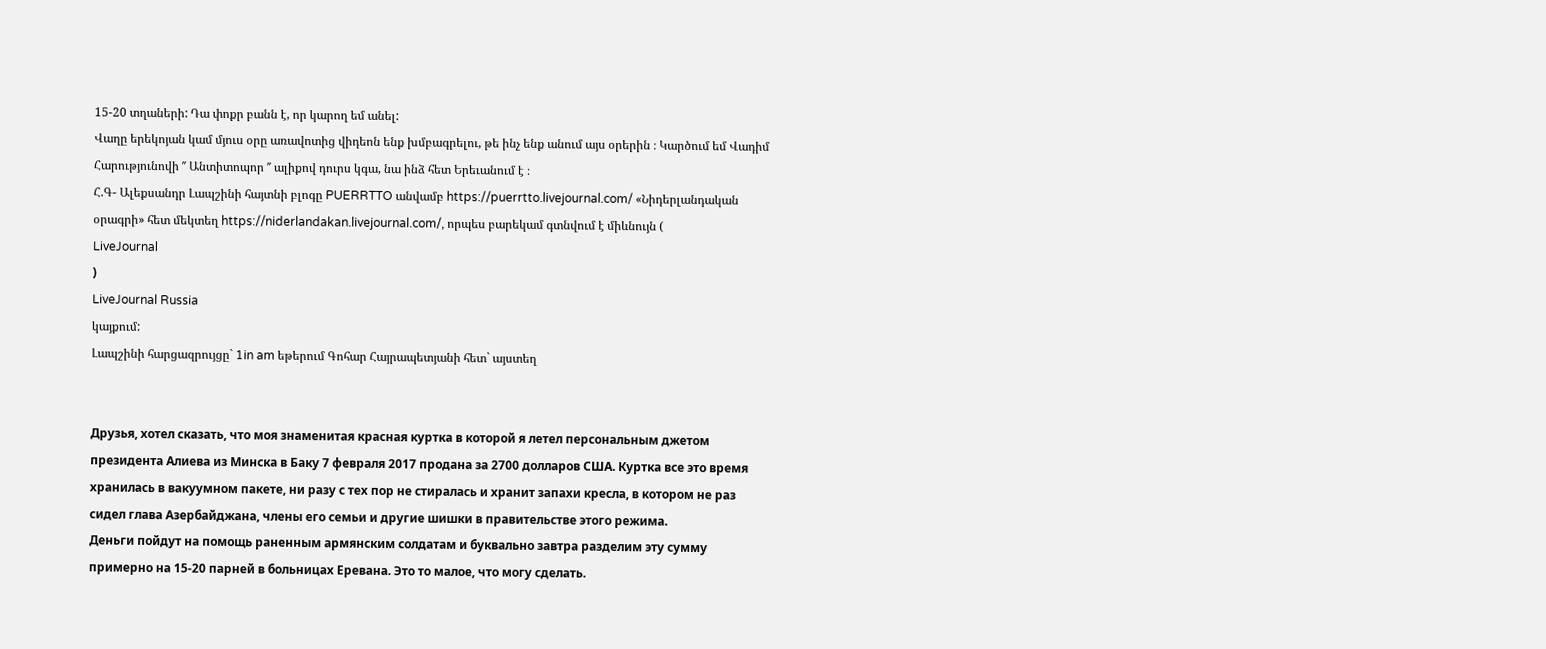15-20 տղաների: Դա փոքր բանն է, որ կարող եմ անել:
Վաղը երեկոյան կամ մյուս օրը առավոտից վիդեոն ենք խմբագրելու, թե ինչ ենք անում այս օրերին ։ Կարծում եմ Վադիմ Հարությունովի ′′ Անտիտոպոր ′′ ալիքով դուրս կգա, նա ինձ հետ Երեւանում է ։
Հ.Գ- Ալեքսանդր Լապշինի հայտնի բլոգը PUERRTTO անվամբ https://puerrtto.livejournal.com/ «Նիդերլանդական օրագրի» հետ մեկտեղ https://niderlandakan.livejournal.com/, որպես բարեկամ գտնվում է միևնույն (
LiveJournal
)
LiveJournal Russia
կայքում:
Լապշինի հարցազրույցը` 1in am եթերում Գոհար Հայրապետյանի հետ` այստեղ


Друзья, хотел сказать, что моя знаменитая красная куртка в которой я летел персональным джетом президента Алиева из Минска в Баку 7 февраля 2017 продана за 2700 долларов США. Куртка все это время хранилась в вакуумном пакете, ни разу с тех пор не стиралась и хранит запахи кресла, в котором не раз сидел глава Азербайджана, члены его семьи и другие шишки в правительстве этого режима.
Деньги пойдут на помощь раненным армянским солдатам и буквально завтра разделим эту сумму примерно на 15-20 парней в больницах Еревана. Это то малое, что могу сделать.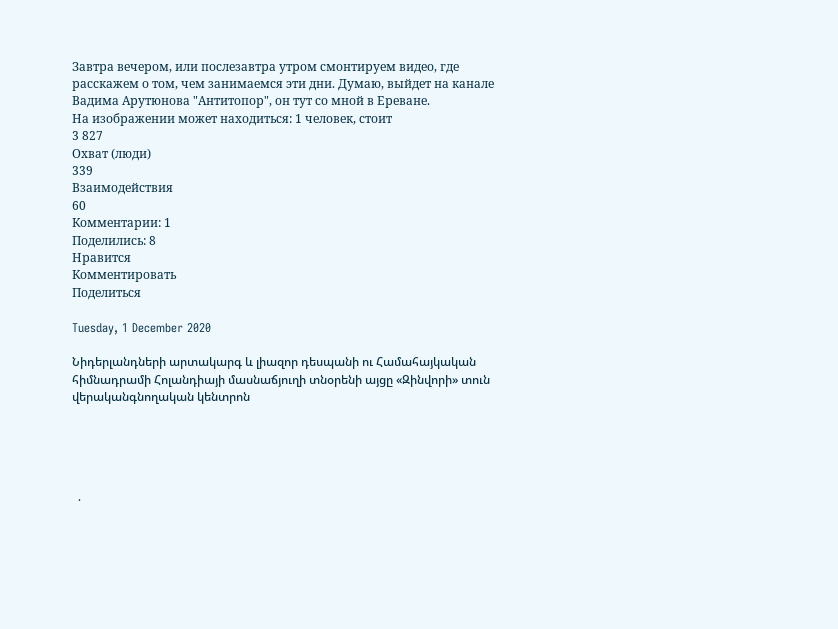Завтра вечером, или послезавтра утром смонтируем видео, где расскажем о том, чем занимаемся эти дни. Думаю, выйдет на канале Вадима Арутюнова "Антитопор", он тут со мной в Ереване.
На изображении может находиться: 1 человек, стоит
3 827
Охват (люди)
339
Взаимодействия
60
Комментарии: 1
Поделились: 8
Нравится
Комментировать
Поделиться

Tuesday, 1 December 2020

Նիդերլանդների արտակարգ և լիազոր դեսպանի ու Համահայկական հիմնադրամի Հոլանդիայի մասնաճյուղի տնօրենի այցը «Զինվորի» տուն վերականգնողական կենտրոն





  ·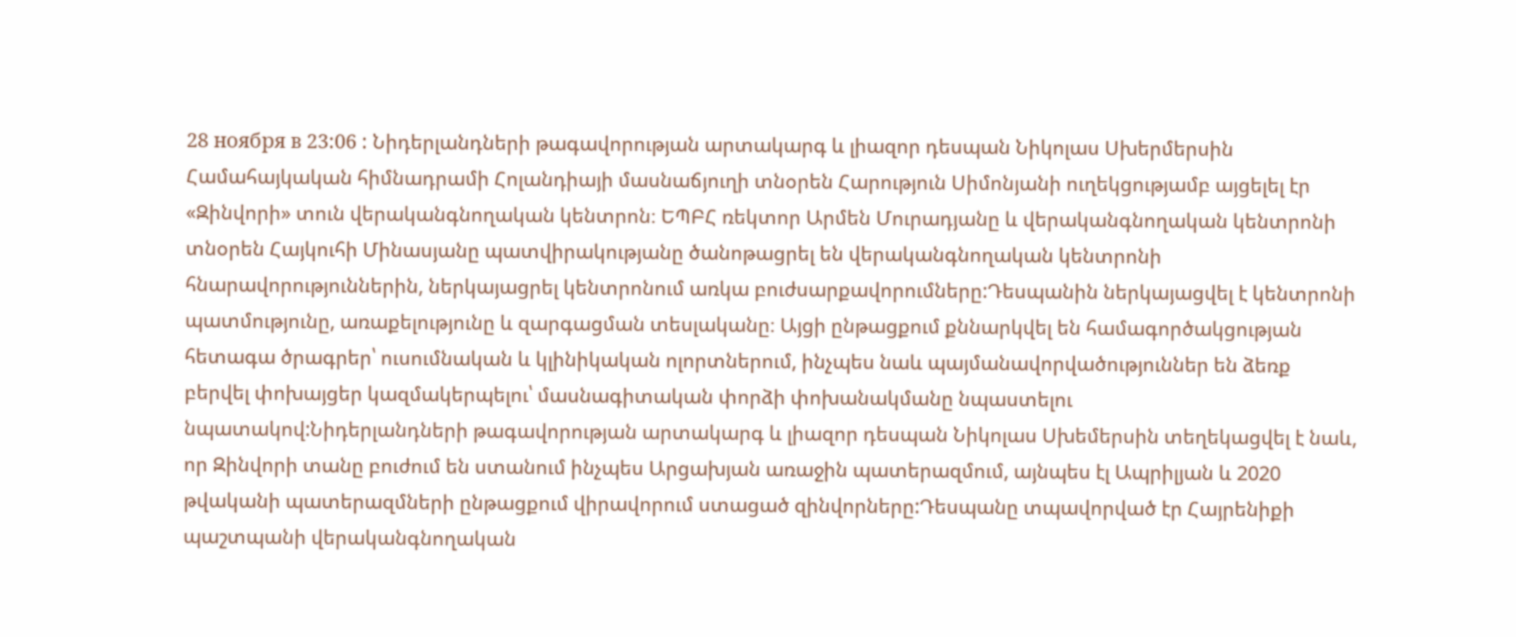28 ноября в 23:06 : Նիդերլանդների թագավորության արտակարգ և լիազոր դեսպան Նիկոլաս Սխերմերսին Համահայկական հիմնադրամի Հոլանդիայի մասնաճյուղի տնօրեն Հարություն Սիմոնյանի ուղեկցությամբ այցելել էր «Զինվորի» տուն վերականգնողական կենտրոն։ ԵՊԲՀ ռեկտոր Արմեն Մուրադյանը և վերականգնողական կենտրոնի տնօրեն Հայկուհի Մինասյանը պատվիրակությանը ծանոթացրել են վերականգնողական կենտրոնի հնարավորություններին, ներկայացրել կենտրոնում առկա բուժսարքավորումները:Դեսպանին ներկայացվել է կենտրոնի պատմությունը, առաքելությունը և զարգացման տեսլականը։ Այցի ընթացքում քննարկվել են համագործակցության հետագա ծրագրեր՝ ուսումնական և կլինիկական ոլորտներում, ինչպես նաև պայմանավորվածություններ են ձեռք բերվել փոխայցեր կազմակերպելու՝ մասնագիտական փորձի փոխանակմանը նպաստելու նպատակով:Նիդերլանդների թագավորության արտակարգ և լիազոր դեսպան Նիկոլաս Սխեմերսին տեղեկացվել է նաև, որ Զինվորի տանը բուժում են ստանում ինչպես Արցախյան առաջին պատերազմում, այնպես էլ Ապրիլյան և 2020 թվականի պատերազմների ընթացքում վիրավորում ստացած զինվորները:Դեսպանը տպավորված էր Հայրենիքի պաշտպանի վերականգնողական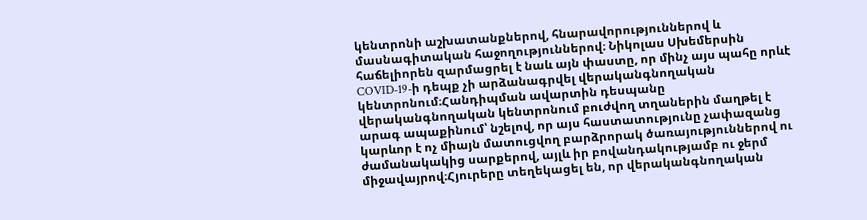կենտրոնի աշխատանքներով, հնարավորություններով և մասնագիտական հաջողություններով։ Նիկոլաս Սխեմերսին հաճելիորեն զարմացրել է նաև այն փաստը, որ մինչ այս պահը որևէ COVID-19-ի դեպք չի արձանագրվել վերականգնողական կենտրոնում։Հանդիպման ավարտին դեսպանը վերականգնողական կենտրոնում բուժվող տղաներին մաղթել է արագ ապաքինում՝ նշելով, որ այս հաստատությունը չափազանց կարևոր է ոչ միայն մատուցվող բարձրորակ ծառայություններով ու ժամանակակից սարքերով, այլև իր բովանդակությամբ ու ջերմ միջավայրով։Հյուրերը տեղեկացել են, որ վերականգնողական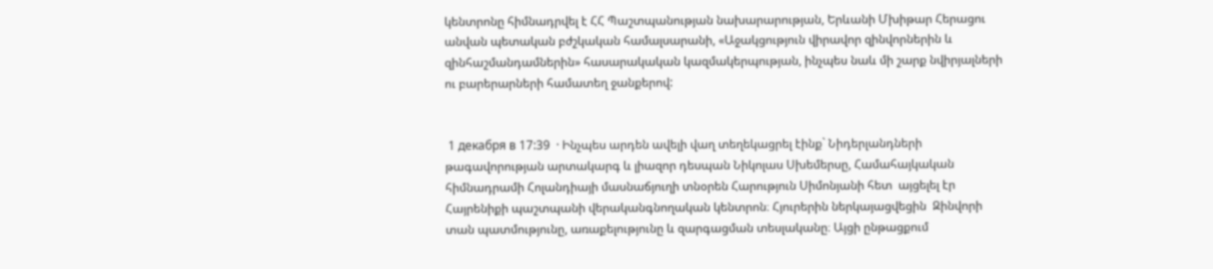կենտրոնը հիմնադրվել է ՀՀ Պաշտպանության նախարարության, Երևանի Մխիթար Հերացու անվան պետական բժշկական համալսարանի, «Աջակցություն վիրավոր զինվորներին և զինհաշմանդամներին» հասարակական կազմակերպության, ինչպես նաև մի շարք նվիրյալների ու բարերարների համատեղ ջանքերով:


 1 декабря в 17:39  · Ինչպես արդեն ավելի վաղ տեղեկացրել էինք` Նիդերլանդների թագավորության արտակարգ և լիազոր դեսպան Նիկոլաս Սխեմերսը, Համահայկական հիմնադրամի Հոլանդիայի մասնաճյուղի տնօրեն Հարություն Սիմոնյանի հետ  այցելել էր Հայրենիքի պաշտպանի վերականգնողական կենտրոն։ Հյուրերին ներկայացվեցին  Զինվորի տան պատմությունը, առաքելությունը և զարգացման տեսլականը։ Այցի ընթացքում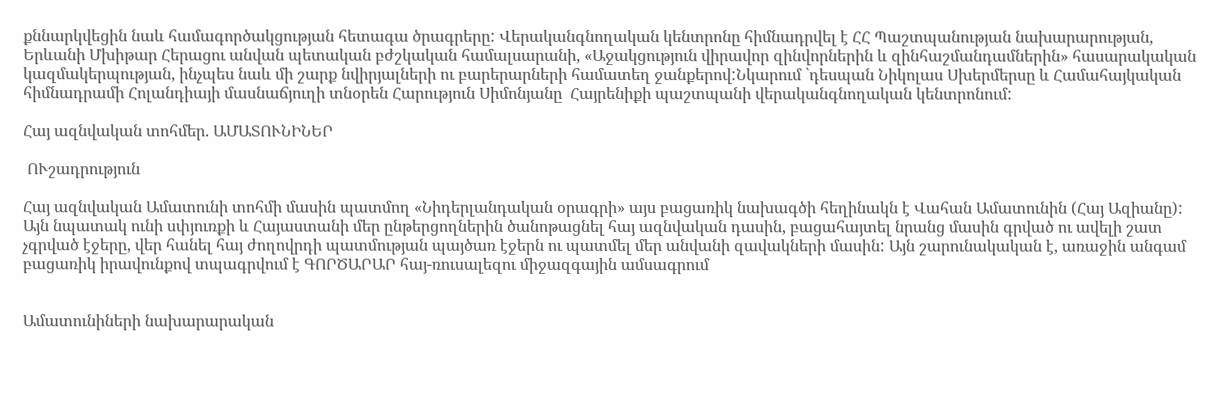քննարկվեցին նաև համագործակցության հետագա ծրագրերը: Վերականգնողական կենտրոնը հիմնադրվել է ՀՀ Պաշտպանության նախարարության, Երևանի Մխիթար Հերացու անվան պետական բժշկական համալսարանի, «Աջակցություն վիրավոր զինվորներին և զինհաշմանդամներին» հասարակական կազմակերպության, ինչպես նաև մի շարք նվիրյալների ու բարերարների համատեղ ջանքերով:Նկարում `դեսպան Նիկոլաս Սխերմերսը և Համահայկական հիմնադրամի Հոլանդիայի մասնաճյուղի տնօրեն Հարություն Սիմոնյանը  Հայրենիքի պաշտպանի վերականգնողական կենտրոնում:

Հայ ազնվական տոհմեր. ԱՄԱՏՈՒՆԻՆԵՐ

 ՈՒշադրություն

Հայ ազնվական Ամատունի տոհմի մասին պատմող «Նիդերլանդական օրագրի» այս բացառիկ նախագծի հեղինակն է Վահան Ամատունին (Հայ Ազիանը): Այն նպատակ ունի սփյուռքի և Հայաստանի մեր ընթերցողներին ծանոթացնել հայ ազնվական դասին, բացահայտել նրանց մասին գրված ու ավելի շատ չգրված էջերը, վեր հանել հայ ժողովրդի պատմության պայծառ էջերն ու պատմել մեր անվանի զավակների մասին: Այն շարունակական է, առաջին անգամ բացառիկ իրավունքով տպագրվում է ԳՈՐԾԱՐԱՐ հայ-ռուսալեզու միջազգային ամսագրում


Ամատունիների նախարարական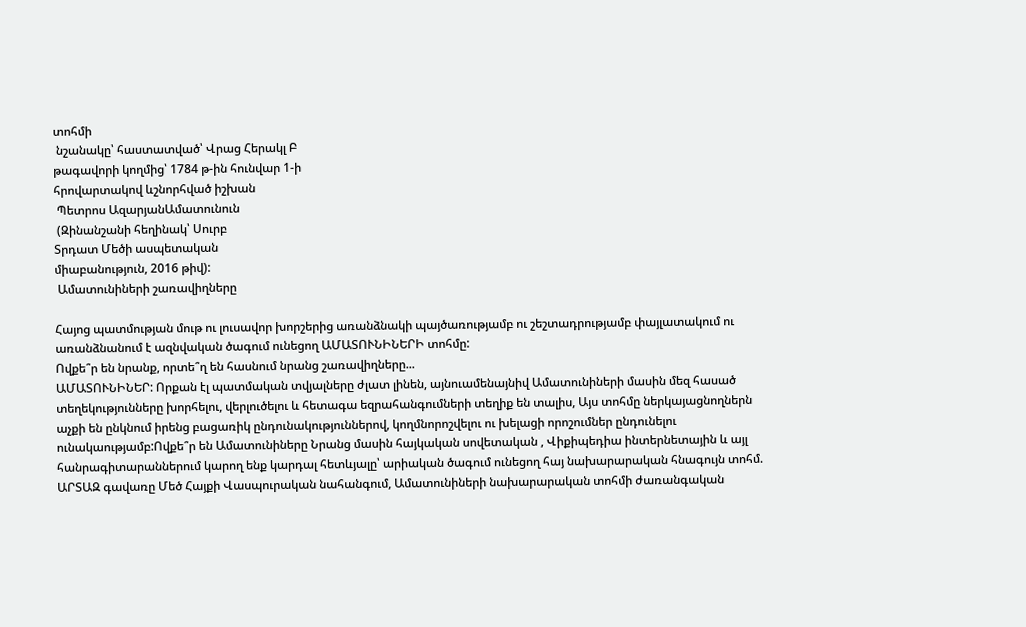տոհմի
 նշանակը՝ հաստատված՝ Վրաց Հերակլ Բ
թագավորի կողմից՝ 1784 թ-ին հունվար 1-ի
հրովարտակով ևշնորհված իշխան
 Պետրոս ԱզարյանԱմատունուն
 (Զինանշանի հեղինակ՝ Սուրբ
Տրդատ Մեծի ասպետական
միաբանություն, 2016 թիվ):
 Ամատունիների շառավիղները

Հայոց պատմության մութ ու լուսավոր խորշերից առանձնակի պայծառությամբ ու շեշտադրությամբ փայլատակում ու առանձնանում է ազնվական ծագում ունեցող ԱՄԱՏՈՒՆԻՆԵՐԻ տոհմը:
Ովքե՞ր են նրանք, որտե՞ղ են հասնում նրանց շառավիղները...
ԱՄԱՏՈՒՆԻՆԵՐ: Որքան էլ պատմական տվյալները ժլատ լինեն, այնուամենայնիվ Ամատունիների մասին մեզ հասած տեղեկությունները խորհելու, վերլուծելու և հետագա եզրահանգումների տեղիք են տալիս, Այս տոհմը ներկայացնողներն աչքի են ընկնում իրենց բացառիկ ընդունակություններով, կողմնորոշվելու ու խելացի որոշումներ ընդունելու ունակաությամբ:Ովքե՞ր են Ամատունիները Նրանց մասին հայկական սովետական , Վիքիպեդիա ինտերնետային և այլ հանրագիտարաններում կարող ենք կարդալ հետևյալը՝ արիական ծագում ունեցող հայ նախարարական հնագույն տոհմ. ԱՐՏԱԶ գավառը Մեծ Հայքի Վասպուրական նահանգում, Ամատունիների նախարարական տոհմի ժառանգական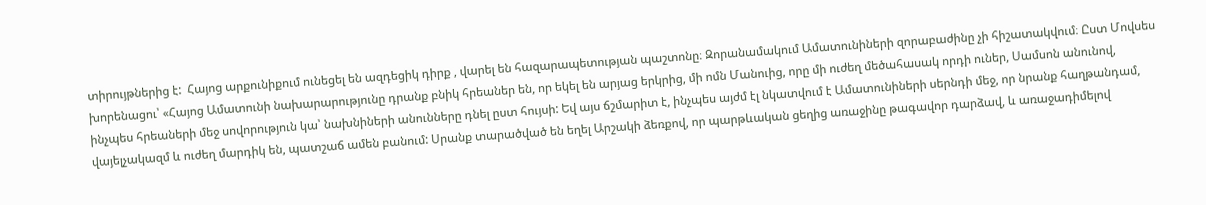տիրույթներից է:  Հայոց արքունիքում ունեցել են ազդեցիկ դիրք , վարել են հազարապետության պաշտոնը։ Զորանամակում Ամատունիների զորաբաժինը չի հիշատակվում։ Ըստ Մովսես խորենացու՝ «Հայոց Ամատունի նախարարությունը դրանք բնիկ հրեաներ են, որ եկել են արյաց երկրից, մի ոմն Մանուից, որը մի ուժեղ մեծահասակ որդի ուներ, Սամսոն անունով, ինչպես հրեաների մեջ սովորություն կա՝ նախնիների անունները դնել ըստ հույսի: Եվ այս ճշմարիտ է, ինչպես այժմ էլ նկատվում է Ամատունիների սերնդի մեջ, որ նրանք հաղթանդամ, վայելչակազմ և ուժեղ մարդիկ են, պատշաճ ամեն բանում: Սրանք տարածված են եղել Արշակի ձեռքով, որ պարթևական ցեղից առաջինը թագավոր դարձավ, և առաջադիմելով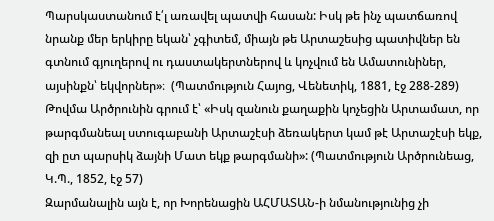Պարսկաստանում է՛լ առավել պատվի հասան: Իսկ թե ինչ պատճառով նրանք մեր երկիրը եկան՝ չգիտեմ, միայն թե Արտաշեսից պատիվներ են գտնում գյուղերով ու դաստակերտներով և կոչվում են Ամատունիներ, այսինքն՝ եկվորներ»։  (Պատմություն Հայոց, Վենետիկ, 1881, էջ 288-289)
Թովմա Արծրունին գրում է՝ «Իսկ զանուն քաղաքին կոչեցին Արտամատ, որ թարգմանեալ ստուգաբանի Արտաշէսի ձեռակերտ կամ թէ Արտաշէսի եկք, զի ըտ պարսիկ ձայնի Մատ եկք թարգմանի»: (Պատմություն Արծրունեաց, Կ.Պ., 1852, էջ 57)
Զարմանալին այն է, որ Խորենացին ԱՀՄԱՏԱՆ-ի նմանությունից չի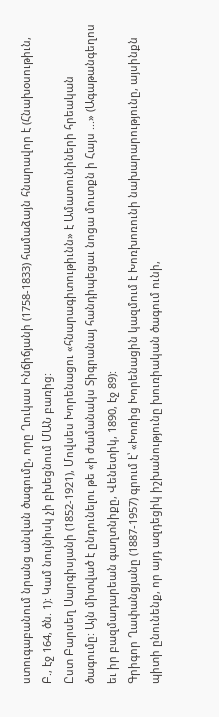ստուգաբանում նրանց անվան ծագումը, որը Ղուկաս Ինճիճյանի (1758-1833) համաձայն հնարավոր է (Հնախօսութիւն, Բ., էջ 164, ծն. 1): Կամ նույնիսկ չի բխեցնում ՄԱՆ բառից:
Ըստ Բարսեղ Սարգիսյանի (1852-1921), Մովսես Խորենացու «հնարագիտութիւնն» է Ամատունիների հրեական ծագումը: Այն միտված է ընդունելու թե «ի ժամանակս Տիգրանայ հանդիպեցաւ նոցա մուտքն ի Հայս ...» (Ագաթանգեղոս եւ իր բազմադարեան գաղտնիքը, Վենետիկ, 1890, էջ 89):
Գրիգոր Ղափանցյանը (1887-1957) գրում է՝ «Խոռից Խորենացին կազմում է Խոռխոռունի նախարարությունը, այսինքն պիտի ընունենք, որ այդ ազդեցիկ իշխանությունը խուռիական ծագում ունի,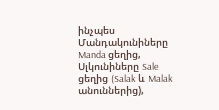ինչպես Մանդակունիները Manda ցեղից, Սլկունիները Sale ցեղից (Salak և Malak անուններից),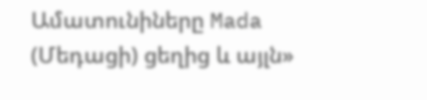Ամատունիները Mada (Մեդացի) ցեղից և այլն»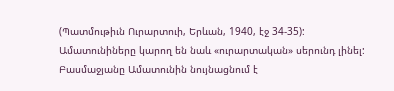(Պատմութիւն Ուրարտուի, Երևան, 1940, էջ 34-35):
Ամատունիները կարող են նաև «ուրարտական» սերունդ լինել: Բասմաջյանը Ամատունին նույնացնում է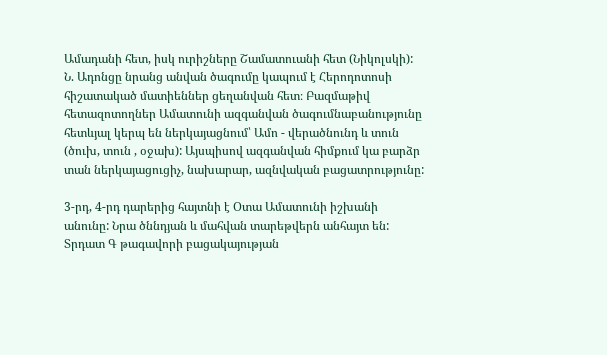Ամադանի հետ, իսկ ուրիշները Շամատուանի հետ (Նիկոլսկի):
Ն. Ադոնցը նրանց անվան ծագումը կապում է Հերոդոտոսի հիշատակած մատիեններ ցեղանվան հետ։ Բազմաթիվ հետազոտողներ Ամատունի ազգանվան ծագումնաբանությունը հետևյալ կերպ են ներկայացնում՝ Ամո - վերածնունդ և տուն (ծուխ, տուն , օջախ): Այսպիսով ազգանվան հիմքում կա բարձր տան ներկայացուցիչ, նախարար, ազնվական բացատրությունը:

3-րդ, 4-րդ դարերից հայտնի է Օտա Ամատունի իշխանի անունը: Նրա ծննդյան և մահվան տարեթվերն անհայտ են: Տրդատ Գ թագավորի բացակայության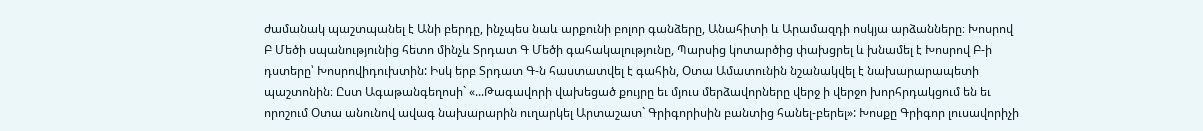ժամանակ պաշտպանել է Անի բերդը, ինչպես նաև արքունի բոլոր գանձերը, Անահիտի և Արամազդի ոսկյա արձանները։ Խոսրով Բ Մեծի սպանությունից հետո մինչև Տրդատ Գ Մեծի գահակալությունը, Պարսից կոտարծից փախցրել և խնամել է Խոսրով Բ-ի դստերը՝ Խոսրովիդուխտին: Իսկ երբ Տրդատ Գ-ն հաստատվել է գահին, Օտա Ամատունին նշանակվել է նախարարապետի պաշտոնին։ Ըստ Ագաթանգեղոսի` «...Թագավորի վախեցած քույրը եւ մյուս մերձավորները վերջ ի վերջո խորհրդակցում են եւ որոշում Օտա անունով ավագ նախարարին ուղարկել Արտաշատ` Գրիգորիսին բանտից հանել-բերել»: Խոսքը Գրիգոր լուսավորիչի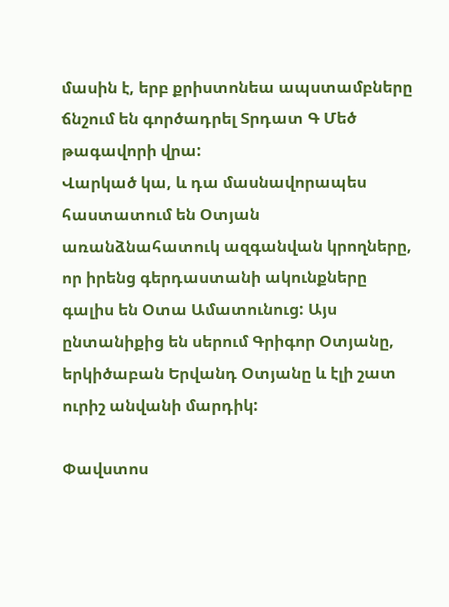մասին է, երբ քրիստոնեա ապստամբները ճնշում են գործադրել Տրդատ Գ Մեծ թագավորի վրա:
Վարկած կա, և դա մասնավորապես հաստատում են Օտյան առանձնահատուկ ազգանվան կրողները, որ իրենց գերդաստանի ակունքները գալիս են Օտա Ամատունուց: Այս ընտանիքից են սերում Գրիգոր Օտյանը, երկիծաբան Երվանդ Օտյանը և էլի շատ ուրիշ անվանի մարդիկ:

Փավստոս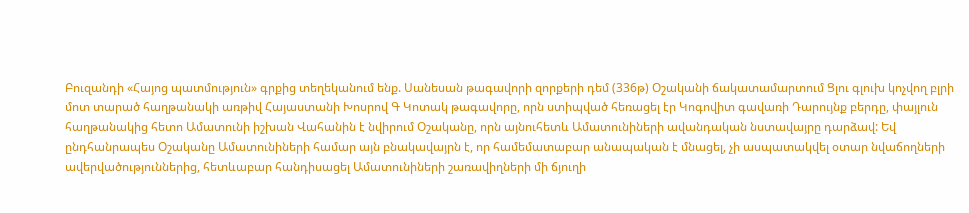Բուզանդի «Հայոց պատմություն» գրքից տեղեկանում ենք. Սանեսան թագավորի զորքերի դեմ (336թ) Օշականի ճակատամարտում Ցլու գլուխ կոչվող բլրի մոտ տարած հաղթանակի առթիվ Հայաստանի Խոսրով Գ Կոտակ թագավորը, որն ստիպված հեռացել էր Կոգովիտ գավառի Դարույնք բերդը, փայլուն հաղթանակից հետո Ամատունի իշխան Վահանին է նվիրում Օշականը, որն այնուհետև Ամատունիների ավանդական նստավայրը դարձավ: Եվ ընդհանրապես Օշականը Ամատունիների համար այն բնակավայրն է, որ համեմատաբար անապական է մնացել, չի ասպատակվել օտար նվաճողների ավերվածություններից, հետևաբար հանդիսացել Ամատունիների շառավիղների մի ճյուղի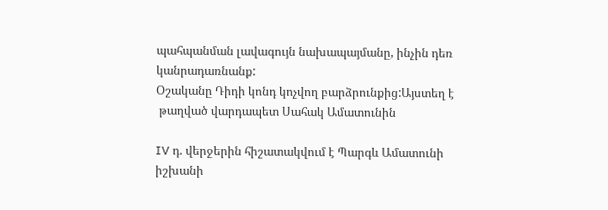պահպանման լավագույն նախապայմանը, ինչին դեռ կանրադառնանք:
Օշականը Դիդի կոնդ կոչվող բարձրունքից:Այստեղ է
 թաղված վարդապետ Սահակ Ամատունին

IV դ. վերջերին հիշատակվում է Պարգև Ամատունի իշխանի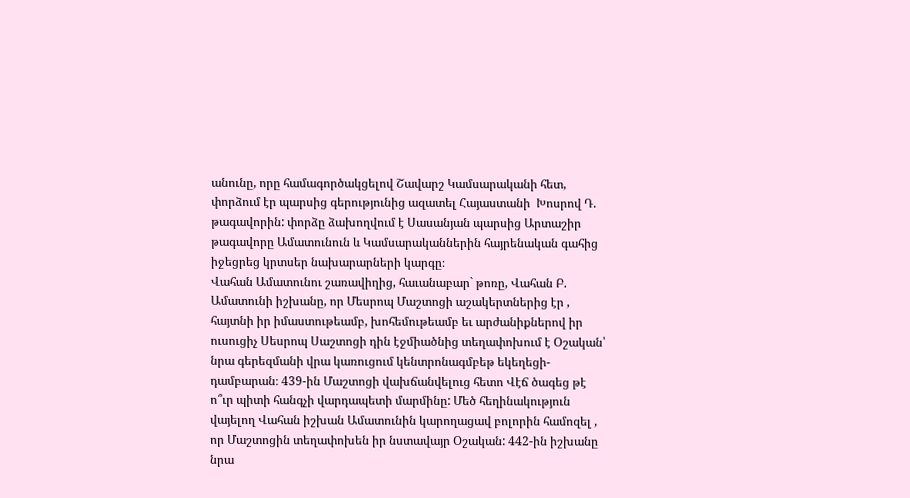անունը, որը համագործակցելով Շավարշ Կամսարականի հետ, փորձում էր պարսից գերությունից ազատել Հայաստանի  Խոսրով Դ.  թագավորին: փորձը ձախողվում է Սասանյան պարսից Արտաշիր թագավորը Ամատունուն և Կամսարականներին հայրենական գահից իջեցրեց կրտսեր նախարարների կարգը։
Վահան Ամատունու շառավիղից, հաւանաբար` թոռը, Վահան Բ. Ամատունի իշխանը, որ Մեսրոպ Մաշտոցի աշակերտներից էր , հայտնի իր իմաստութեամբ, խոհեմութեամբ եւ արժանիքներով իր ուսուցիչ Սեսրոպ Սաշտոցի դին էջմիածնից տեղափոխում է Օշական՝ նրա գերեզմանի վրա կառուցում կենտրոնագմբեթ եկեղեցի-դամբարան։ 439-ին Մաշտոցի վախճանվելուց հետո Վէճ ծագեց թէ ո՞ւր պիտի հանգչի վարդապետի մարմինը: Մեծ հեղինակություն վայելող Վահան իշխան Ամատունին կարողացավ բոլորին համոզել , որ Մաշտոցին տեղափոխեն իր նստավայր Օշական: 442-ին իշխանը նրա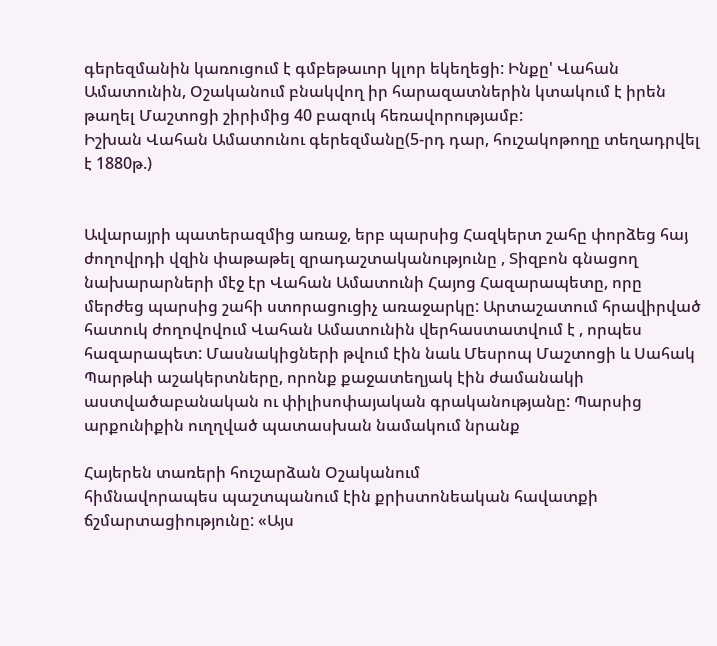գերեզմանին կառուցում է գմբեթաւոր կլոր եկեղեցի: Ինքը' Վահան Ամատունին, Օշականում բնակվող իր հարազատներին կտակում է իրեն թաղել Մաշտոցի շիրիմից 40 բազուկ հեռավորությամբ:
Իշխան Վահան Ամատունու գերեզմանը(5-րդ դար, հուշակոթողը տեղադրվել է 1880թ.)


Ավարայրի պատերազմից առաջ, երբ պարսից Հազկերտ շահը փորձեց հայ ժողովրդի վզին փաթաթել զրադաշտականությունը , Տիզբոն գնացող նախարարների մէջ էր Վահան Ամատունի Հայոց Հազարապետը, որը մերժեց պարսից շահի ստորացուցիչ առաջարկը: Արտաշատում հրավիրված հատուկ ժողովովում Վահան Ամատունին վերհաստատվում է , որպես հազարապետ: Մասնակիցների թվում էին նաև Մեսրոպ Մաշտոցի և Սահակ Պարթևի աշակերտները, որոնք քաջատեղյակ էին ժամանակի աստվածաբանական ու փիլիսոփայական գրականությանը: Պարսից արքունիքին ուղղված պատասխան նամակում նրանք

Հայերեն տառերի հուշարձան Օշականում
հիմնավորապես պաշտպանում էին քրիստոնեական հավատքի ճշմարտացիությունը: «Այս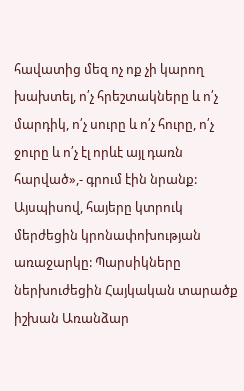հավատից մեզ ոչ ոք չի կարող խախտել, ո՛չ հրեշտակները և ո՛չ մարդիկ, ո՛չ սուրը և ո՛չ հուրը, ո՛չ ջուրը և ո՛չ էլ որևէ այլ դառն հարված»,- գրում էին նրանք: Այսպիսով, հայերը կտրուկ մերժեցին կրոնափոխության առաջարկը: Պարսիկները ներխուժեցին Հայկական տարածք իշխան Առանձար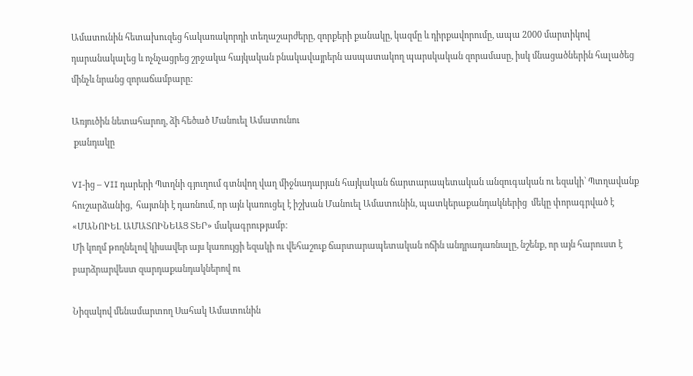Ամատունին հետախուզեց հակառակորդի տեղաշարժերը, զորքերի քանակը, կազմը և դիրքավորումը, ապա 2000 մարտիկով դարանակալեց և ոչնչացրեց շրջակա հայկական բնակավայրերն ասպատակող պարսկական զորամասը, իսկ մնացածներին հալածեց մինչև նրանց զորաճամբարը:

Առյուծին նետահարող, ձի հեծած Մանուել Ամատունու
 քանդակը

VI-ից – VII դարերի Պտղնի գյուղում գտնվող վաղ միջնադարյան հայկական ճարտարապետական անզուգական ու եզակի` Պտղավանք հուշարձանից,  հայտնի է դառնում, որ այն կառուցել է իշխան Մանուել Ամատունին, պատկերաքանդակներից  մեկը փորագրված է «ՄԱՆՈԻԵԼ ԱՄԱՏՈԻՆԵԱՑ ՏԵՐ» մակագրությամբ։
Մի կողմ թողնելով կիսավեր այս կառույցի եզակի ու վեհաշուք ճարտարապետական ոճին անդրադառնալը, նշենք, որ այն հարուստ է  բարձրարվեստ զարդաքանդակներով ու

Նիզակով մենամարտող Սահակ Ամատունին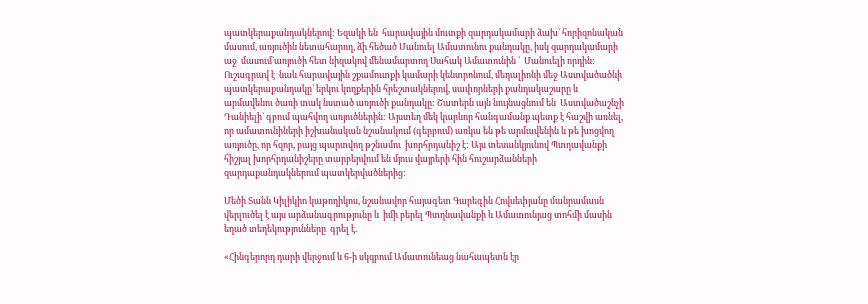պատկերաքանդակներով: Եզակի են  հարավային մուտքի զարդակամարի ձախ` հորիզոնական մասում, առյուծին նետահարող, ձի հեծած Մանուել Ամատունու քանդակը, իսկ զարդակամարի աջ  մասում`առյուծի հետ նիզակով մենամարտող Սահակ Ամատունին ՝  Մանուելի որդին: Ուշագրավ է  նաև հարավային շքամուտքի կամարի կենտրոնում, մեդալիոնի մեջ Աստվածածնի պատկերաքանդակը` երկու կողքերին հրեշտակներով, սափորների քանդակաշարը և արմավենու ծառի տակ նստած առյուծի քանդակը: Շատերն այն նույնացնում են  Աստվածաշնչի Դանիելի` գբում պահվող առյուծներին: Այստեղ մեկ կարևոր հանգամանք պետք է հաշվի առնել, որ ամատունիների իշխանական նշանակում (գերբում) առկա են թե արմավենին և թե խոցվող առյուծը, որ հզոր, բայց պարտվող թշնամու  խորհրդանիշ է: Այս տեսանկյունով Պտղավանքի հիշյալ խորհրդանիշերը տարբերվում են մյուս վայրերի հին հուշարձանների զարդաքանդակներում պատկերվածներից:

Մեծի Տանն Կիլիկիո կաթողիկոս, նշանավոր հայագետ Գարեգին Հովսեփյանը մանրամասն վերլուծել է այս արձանագրությունը և  իմի բերել Պտղնավանքի և Ամատունյաց տոհմի մասին եղած տեղեկությունները  գրել է.

«Հինգերորդ դարի վերջում և 6-ի սկզբում Ամատունեաց նահապետն էր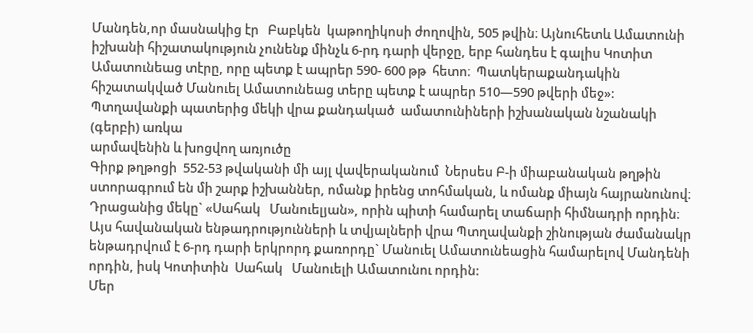Մանդեն,որ մասնակից էր   Բաբկեն  կաթողիկոսի ժողովին, 505 թվին։ Այնուհետև Ամատունի իշխանի հիշատակություն չունենք մինչև 6-րդ դարի վերջը, երբ հանդես է գալիս Կոտիտ Ամատունեաց տէրը, որը պետք է ապրեր 590- 600 թթ  հետո։  Պատկերաքանդակին հիշատակված Մանուել Ամատունեաց տերը պետք է ապրեր 510—590 թվերի մեջ»:
Պտղավանքի պատերից մեկի վրա քանդակած  ամատունիների իշխանական նշանակի (գերբի) առկա
արմավենին և խոցվող առյուծը
Գիրք թղթոցի  552-53 թվականի մի այլ վավերականում  Ներսես Բ-ի միաբանական թղթին  ստորագրում են մի շարք իշխաններ, ոմանք իրենց տոհմական, և ոմանք միայն հայրանունով։  Դրացանից մեկը` «Սահակ   Մանուելյան», որին պիտի համարել տաճարի հիմնադրի որդին։
Այս հավանական ենթադրությունների և տվյալների վրա Պտղավանքի շինության ժամանակր ենթադրվում է 6-րդ դարի երկրորդ քառորդը` Մանուել Ամատունեացին համարելով Մանդենի որդին, իսկ Կոտիտին  Սահակ   Մանուելի Ամատունու որդին:
Մեր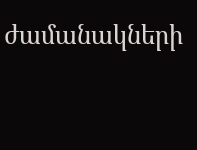ժամանակների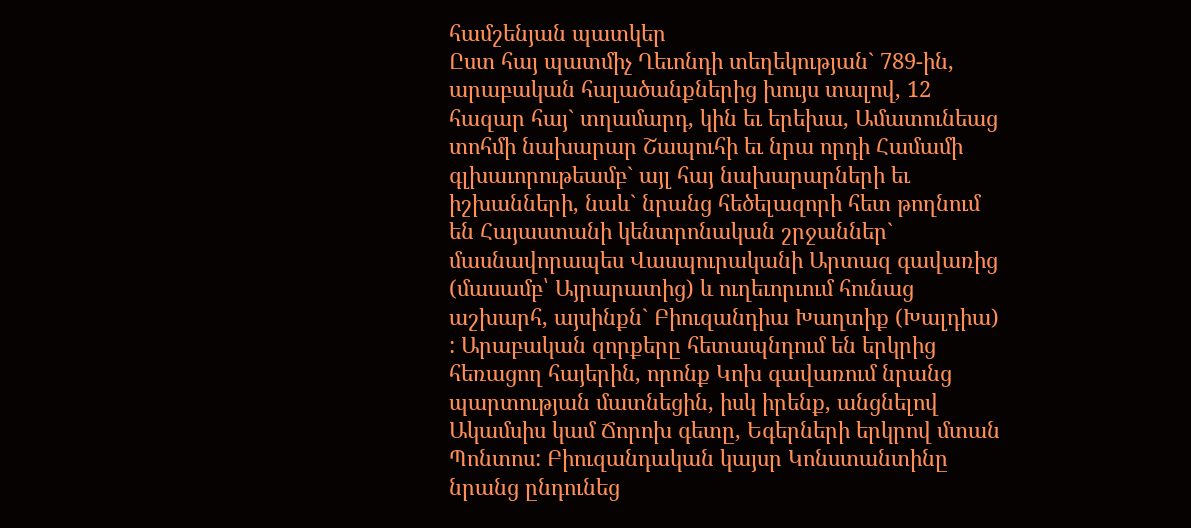համշենյան պատկեր
Ըստ հայ պատմիչ Ղեւոնդի տեղեկության` 789-ին, արաբական հալածանքներից խույս տալով, 12 հազար հայ` տղամարդ, կին եւ երեխա, Ամատունեաց տոհմի նախարար Շապուհի եւ նրա որդի Համամի գլխաւորութեամբ` այլ հայ նախարարների եւ իշխանների, նաև` նրանց հեծելազորի հետ թողնում են Հայաստանի կենտրոնական շրջաններ` մասնավորապես Վասպուրականի Արտազ գավառից (մասամբ՝ Այրարատից) և ուղեւորւում հունաց աշխարհ, այսինքն` Բիուզանդիա Խաղտիք (Խալդիա)  : Արաբական զորքերը հետապնդում են երկրից հեռացող հայերին, որոնք Կոխ գավառում նրանց պարտության մատնեցին, իսկ իրենք, անցնելով Ակամսիս կամ Ճորոխ գետը, Եգերների երկրով մտան Պոնտոս: Բիուզանդական կայսր Կոնստանտինը նրանց ընդունեց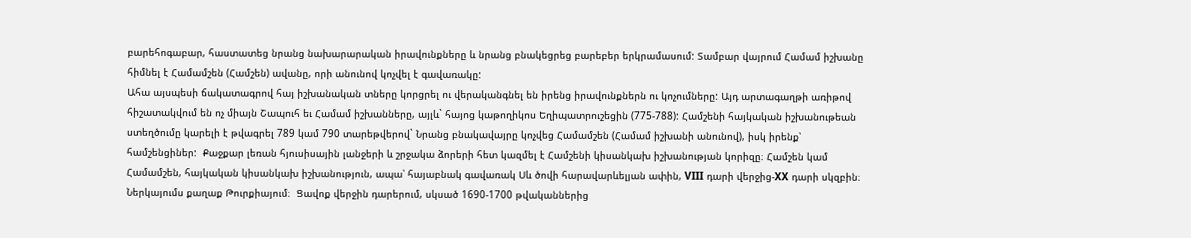բարեհոգաբար, հաստատեց նրանց նախարարական իրավունքները և նրանց բնակեցրեց բարեբեր երկրամասում: Տամբար վայրում Համամ իշխանը հիմնել է Համամշեն (Համշեն) ավանը, որի անունով կոչվել է գավառակը:
Ահա այսպեսի ճակատագրով հայ իշխանական տները կորցրել ու վերականգնել են իրենց իրավունքներն ու կոչումները: Այդ արտագաղթի առիթով հիշատակվում են ոչ միայն Շապուհ եւ Համամ իշխանները, այլև` հայոց կաթողիկոս Եղիպատրուշեցին (775-788): Համշենի հայկական իշխանութեան ստեղծումը կարելի է թվագրել 789 կամ 790 տարեթվերով` Նրանց բնակավայրը կոչվեց Համամշեն (Համամ իշխանի անունով), իսկ իրենք՝ համշենցիներ:  Քաջքար լեռան հյուսիսային լանջերի և շրջակա ձորերի հետ կազմել է Համշենի կիսանկախ իշխանության կորիզը։ Համշեն կամ Համամշեն, հայկական կիսանկախ իշխանություն, ապա՝ հայաբնակ գավառակ Սև ծովի հարավարևելյան ափին, VIII դարի վերջից-XX դարի սկզբին։ Ներկայումս քաղաք Թուրքիայում։  Ցավոք վերջին դարերում, սկսած 1690-1700 թվականներից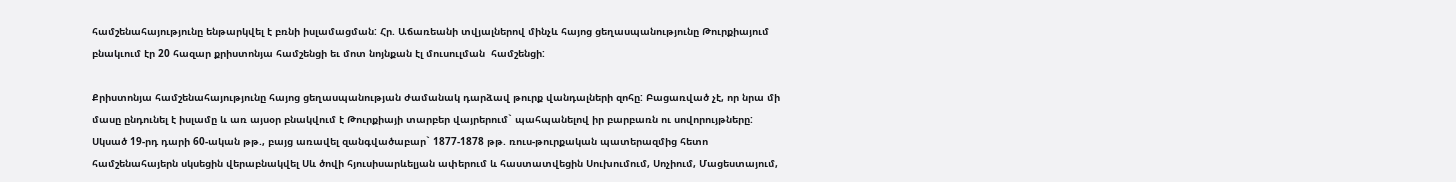համշենահայությունը ենթարկվել է բռնի իսլամացման: Հր. Աճառեանի տվյալներով մինչև հայոց ցեղասպանությունը Թուրքիայում բնակւում էր 20 հազար քրիստոնյա համշենցի եւ մոտ նոյնքան էլ մուսուլման  համշենցի:

Քրիստոնյա համշենահայությունը հայոց ցեղասպանության ժամանակ դարձավ թուրք վանդալների զոհը: Բացառված չէ, որ նրա մի մասը ընդունել է իսլամը և առ այսօր բնակվում է Թուրքիայի տարբեր վայրերում` պահպանելով իր բարբառն ու սովորույթները: Սկսած 19-րդ դարի 60-ական թթ., բայց առավել զանգվածաբար` 1877-1878 թթ. ռուս-թուրքական պատերազմից հետո համշենահայերն սկսեցին վերաբնակվել Սև ծովի հյուսիսարևելյան ափերում և հաստատվեցին Սուխումում, Սոչիում, Մացեստայում,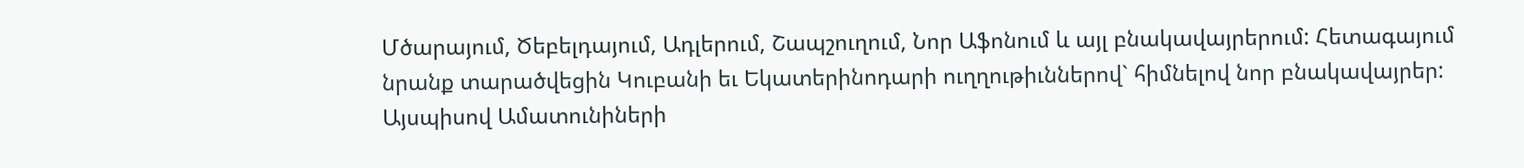Մծարայում, Ծեբելդայում, Ադլերում, Շապշուղում, Նոր Աֆոնում և այլ բնակավայրերում: Հետագայում նրանք տարածվեցին Կուբանի եւ Եկատերինոդարի ուղղութիւններով` հիմնելով նոր բնակավայրեր: Այսպիսով Ամատունիների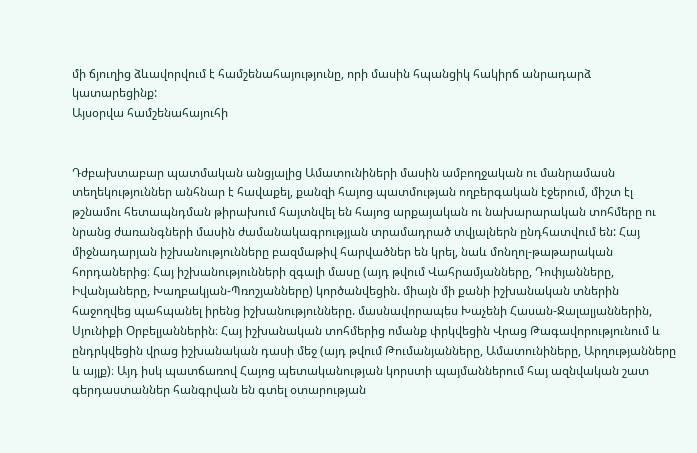մի ճյուղից ձևավորվում է համշենահայությունը, որի մասին հպանցիկ հակիրճ անրադարձ կատարեցինք:
Այսօրվա համշենահայուհի


Դժբախտաբար պատմական անցյալից Ամատունիների մասին ամբողջական ու մանրամասն տեղեկություններ անհնար է հավաքել, քանզի հայոց պատմության ողբերգական էջերում, միշտ էլ թշնամու հետապնդման թիրախում հայտնվել են հայոց արքայական ու նախարարական տոհմերը ու նրանց ժառանգների մասին ժամանակագրությյան տրամադրած տվյալներն ընդհատվում են: Հայ միջնադարյան իշխանությունները բազմաթիվ հարվածներ են կրել, նաև մոնղոլ-թաթարական հորդաներից։ Հայ իշխանությունների զգալի մասը (այդ թվում Վահրամյանները, Դոփյանները, Իվանյաները, Խաղբակյան-Պռոշյանները) կործանվեցին. միայն մի քանի իշխանական տներին հաջողվեց պահպանել իրենց իշխանությունները. մասնավորապես Խաչենի Հասան-Ջալալյաններին, Սյունիքի Օրբելյաններին։ Հայ իշխանական տոհմերից ոմանք փրկվեցին Վրաց Թագավորությունում և ընդրկվեցին վրաց իշխանական դասի մեջ (այդ թվում Թումանյանները, Ամատունիները, Արղությանները և այլք)։ Այդ իսկ պատճառով Հայոց պետականության կորստի պայմաններում հայ ազնվական շատ գերդաստաններ հանգրվան են գտել օտարության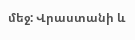մեջ: Վրաստանի և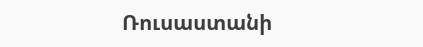Ռուսաստանի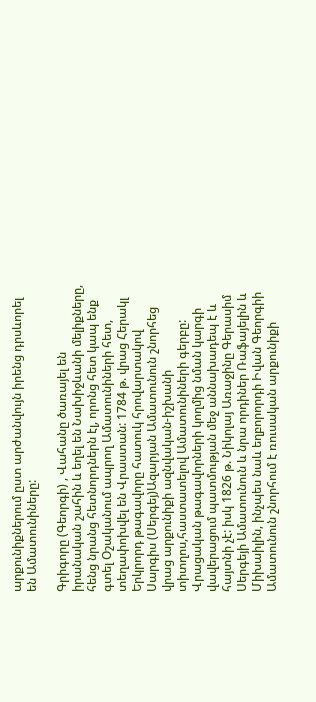արքունիքներում ըստ արժանվույն իրենց դրսևորել են Ամատունիները:

Գրիգորը (Գեորգի) , Վահանը ծառայել են իրանական շահին և եղել են Նախիջևանի մելիքները, հենց նրանց հետնորդներն էլ, որոնց հետ կապ ենք գտել Օշականում ապրող Ամատունիների հետ, տեղափոխվել են Վրաստան: 1784 թ. վրաց Հերակլ Երկրորդ թագավորը հատուկ հրովարտակով Սարգիս (Սերգեյ)Ազարյան Ամատունուն շնորհեց վրաց արքունիքի ազնվական-իշխանի տիտղոս,հաստատելով Ամատունիների գերբը: Վրացական թագավորների կողմից նման կարգի վավերացում պատմության մեջ աննախադեպ է և հայտնի չէ: իսկ 1826 թ. Նիկոլայ Առաջինը Գերասիմ Սերգեյի Ամատունուն և նրա որդիներ Ռաֆայելին և Միխաիլին, ինչպես նաև եղբորորդի Իվան Գեորգիի Ամատունուն շնորհում է ռուսական արքունիքի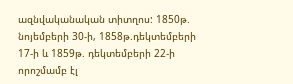ազնվականական տիտղոս: 1850թ. նոյեմբերի 30-ի, 1858թ.դեկտեմբերի 17-ի և 1859թ. դեկտեմբերի 22-ի որոշմամբ էլ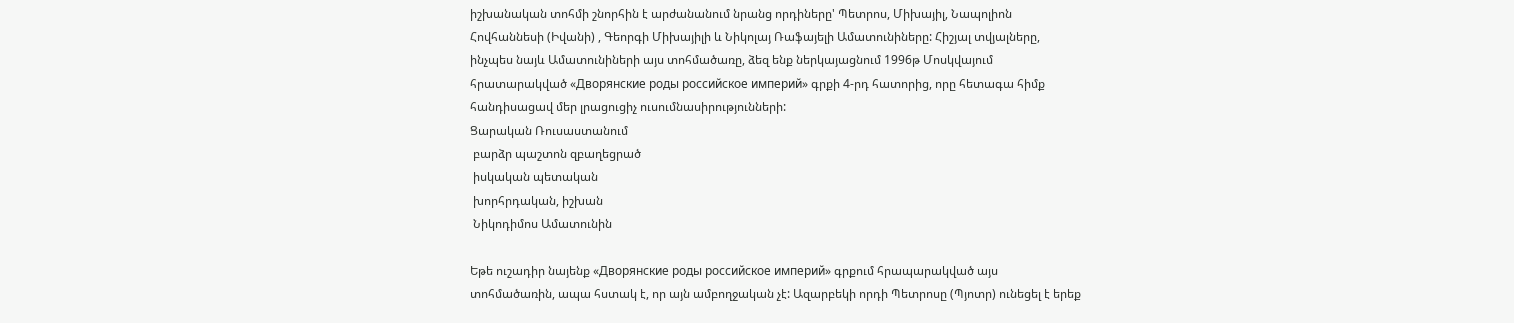իշխանական տոհմի շնորհին է արժանանում նրանց որդիները' Պետրոս, Միխայիլ, Նապոլիոն Հովհաննեսի (Իվանի) , Գեորգի Միխայիլի և Նիկոլայ Ռաֆայելի Ամատունիները: Հիշյալ տվյալները, ինչպես նայև Ամատունիների այս տոհմածառը, ձեզ ենք ներկայացնում 1996թ Մոսկվայում հրատարակված «Дворянские роды российское империй» գրքի 4-րդ հատորից, որը հետագա հիմք հանդիսացավ մեր լրացուցիչ ուսումնասիրությունների:
Ցարական Ռուսաստանում
 բարձր պաշտոն զբաղեցրած
 իսկական պետական
 խորհրդական, իշխան
 Նիկոդիմոս Ամատունին

Եթե ուշադիր նայենք «Дворянские роды российское империй» գրքում հրապարակված այս տոհմածառին, ապա հստակ է, որ այն ամբողջական չէ: Ազարբեկի որդի Պետրոսը (Պյոտր) ունեցել է երեք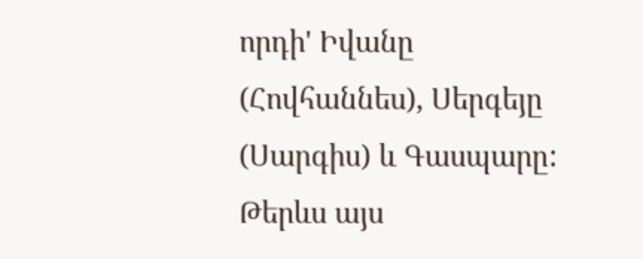որդի' Իվանը (Հովհաննես), Սերգեյը (Սարգիս) և Գասպարը: Թերևս այս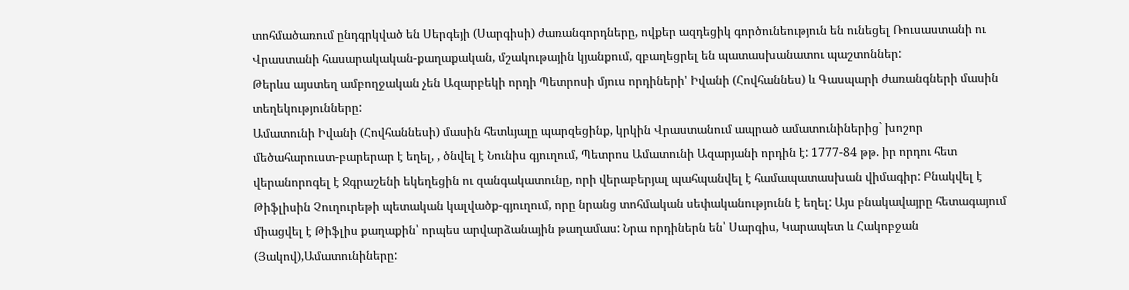տոհմածառում ընդգրկված են Սերգեյի (Սարգիսի) ժառանգորդները, ովքեր ազդեցիկ գործունեություն են ունեցել Ռուսաստանի ու Վրաստանի հասարակական-քաղաքական, մշակութային կյանքում, զբաղեցրել են պատասխանատու պաշտոններ:
Թերևս այստեղ ամբողջական չեն Ազարբեկի որդի Պետրոսի մյուս որդիների' Իվանի (Հովհաննես) և Գասպարի ժառանգների մասին տեղեկությունները:
Ամատունի Իվանի (Հովհաննեսի) մասին հետևյալը պարզեցինք, կրկին Վրաստանում ապրած ամատունիներից` խոշոր մեծահարուստ-բարերար է եղել, , ծնվել է Նունիս գյուղում, Պետրոս Ամատունի Ազարյանի որդին է: 1777-84 թթ. իր որդու հետ վերանորոգել է Ջգրաշենի եկեղեցին ու զանգակատունը, որի վերաբերյալ պահպանվել է համապատասխան վիմագիր: Բնակվել է Թիֆլիսին Չուղուրեթի պետական կալվածք-գյուղում, որը նրանց տոհմական սեփականությունն է եղել: Այս բնակավայրը հետագայում միացվել է Թիֆլիս քաղաքին՝ որպես արվարձանային թաղամաս: Նրա որդիներն են՝ Սարգիս, Կարապետ և Հակոբջան (Յակով),Ամատունիները: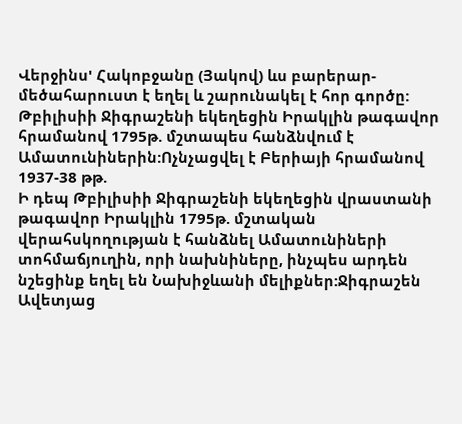Վերջինս' Հակոբջանը (Յակով) ևս բարերար-մեծահարուստ է եղել և շարունակել է հոր գործը:
Թբիլիսիի Ջիգրաշենի եկեղեցին Իրակլին թագավոր հրամանով 1795թ. մշտապես հանձնվում է Ամատունիներին:Ոչնչացվել է Բերիայի հրամանով 1937-38 թթ.
Ի դեպ Թբիլիսիի Ջիգրաշենի եկեղեցին վրաստանի թագավոր Իրակլին 1795թ. մշտական վերահսկողության է հանձնել Ամատունիների տոհմաճյուղին, որի նախնիները, ինչպես արդեն նշեցինք եղել են Նախիջևանի մելիքներ:Ջիգրաշեն Ավետյաց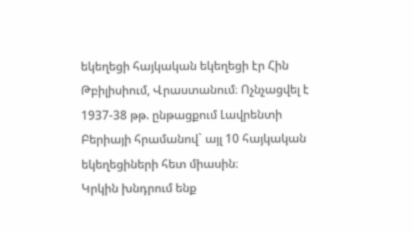եկեղեցի հայկական եկեղեցի էր Հին Թբիլիսիում, Վրաստանում։ Ոչնչացվել է 1937-38 թթ. ընթացքում Լավրենտի Բերիայի հրամանով` այլ 10 հայկական եկեղեցիների հետ միասին։
Կրկին խնդրում ենք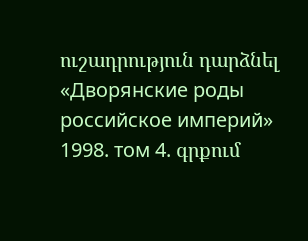ուշադրություն դարձնել «Дворянские роды российское империй» 1998. том 4. գրքում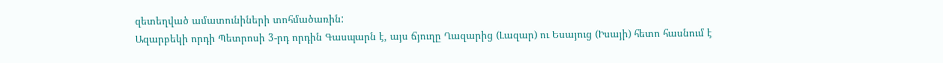զետեղված ամատունիների տոհմածառին:
Ազարբեկի որդի Պետրոսի 3-րդ որդին Գասպարն է, այս ճյուղը Ղազարից (Լազար) ու Եսայուց (Իսայի) հետո հասնում է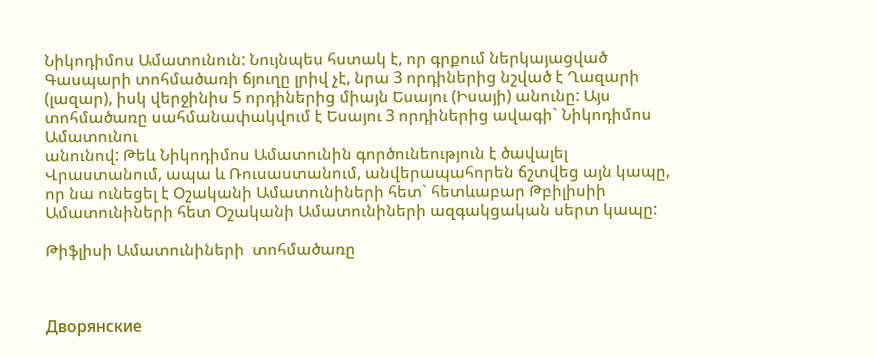Նիկոդիմոս Ամատունուն: Նույնպես հստակ է, որ գրքում ներկայացված Գասպարի տոհմածառի ճյուղը լրիվ չէ, նրա 3 որդիներից նշված է Ղազարի (լազար), իսկ վերջինիս 5 որդիներից միայն Եսայու (Իսայի) անունը: Այս տոհմածառը սահմանափակվում է Եսայու 3 որդիներից ավագի` Նիկոդիմոս Ամատունու
անունով: Թեև Նիկոդիմոս Ամատունին գործունեություն է ծավալել Վրաստանում, ապա և Ռուսաստանում, անվերապահորեն ճշտվեց այն կապը, որ նա ունեցել է Օշականի Ամատունիների հետ` հետևաբար Թբիլիսիի Ամատունիների հետ Օշականի Ամատունիների ազգակցական սերտ կապը:

Թիֆլիսի Ամատունիների  տոհմածառը



Дворянские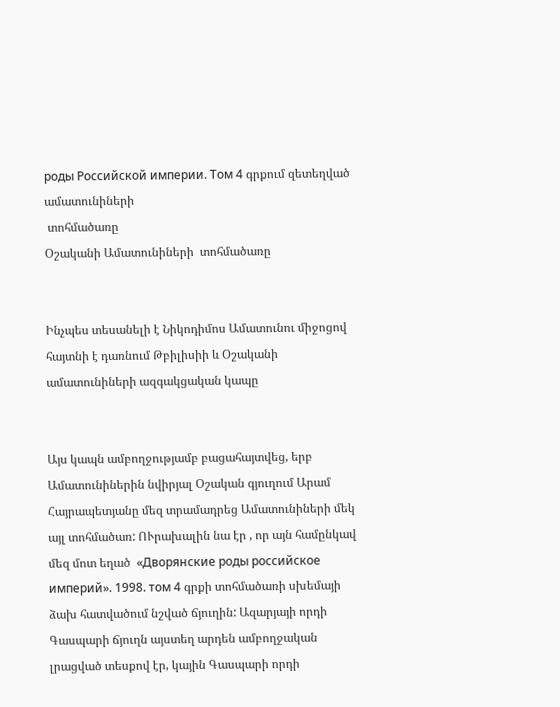роды Российской империи. Том 4 գրքում զետեղված ամատունիների
 տոհմածառը
Օշականի Ամատունիների  տոհմածառը


Ինչպես տեսանելի է Նիկոդիմոս Ամատունու միջոցով հայտնի է դառնում Թբիլիսիի և Օշականի ամատունիների ազգակցական կապը


Այս կապն ամբողջությամբ բացահայտվեց, երբ Ամատունիներին նվիրյալ Օշական գյուղում Արամ Հայրապետյանը մեզ տրամադրեց Ամատունիների մեկ այլ տոհմածառ: ՈՒրախալին նա էր , որ այն համընկավ մեզ մոտ եղած  «Дворянские роды российское империй». 1998. том 4 գրքի տոհմածառի սխեմայի ձախ հատվածում նշված ճյուղին: Ազարյայի որդի Գասպարի ճյուղն այստեղ արդեն ամբողջական լրացված տեսքով էր, կային Գասպարի որդի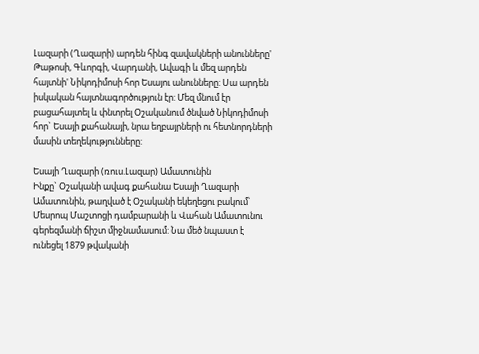Լազարի (Ղազարի) արդեն հինգ զավակների անունները' Թաթոսի, Գևորգի, Վարդանի, Ավագի և մեզ արդեն հայտնի' Նիկոդիմոսի հոր Եսայու անունները: Սա արդեն իսկական հայտնագործություն էր: Մեզ մնում էր բացահայտել և փնտրել Օշականում ծնված Նիկոդիմոսի հոր` Եսայի քահանայի, նրա եղբայրների ու հետնորդների մասին տեղեկությունները:

Եսայի Ղազարի (ռուս.Լազար) Ամատունին
Ինքը` Օշականի ավագ քահանա Եսայի Ղազարի Ամատունին, թաղված է Օշականի եկեղեցու բակում՝ Մեսրոպ Մաշտոցի դամբարանի և Վահան Ամատունու գերեզմանի ճիշտ միջնամասում: Նա մեծ նպաստ է ունեցել 1879 թվականի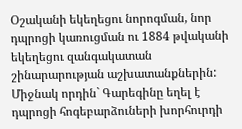Օշականի եկեղեցու նորոգման, նոր դպրոցի կառուցման ու 1884 թվականի եկեղեցու զանգակատան շինարարության աշխատանքներին: Միջնակ որդին` Գարեգինը եղել է դպրոցի հոգեբարձուների խորհուրդի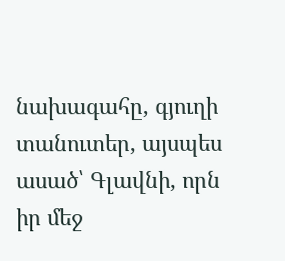նախագահը, գյուղի տանուտեր, այսպես ասած՝ Գլավնի, որն իր մեջ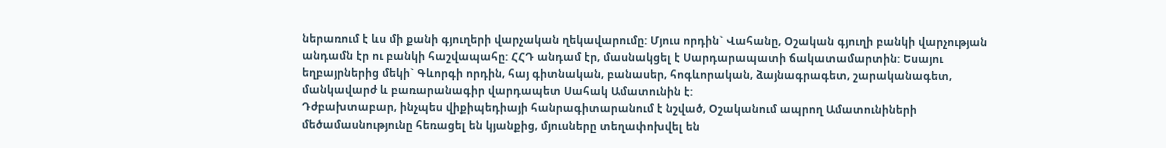ներառում է ևս մի քանի գյուղերի վարչական ղեկավարումը: Մյուս որդին` Վահանը, Օշական գյուղի բանկի վարչության անդամն էր ու բանկի հաշվապահը: ՀՀԴ անդամ էր, մասնակցել է Սարդարապատի ճակատամարտին: Եսայու եղբայրներից մեկի` Գևորգի որդին, հայ գիտնական, բանասեր, հոգևորական, ձայնագրագետ, շարականագետ, մանկավարժ և բառարանագիր վարդապետ Սահակ Ամատունին է:
Դժբախտաբար, ինչպես վիքիպեդիայի հանրագիտարանում է նշված, Օշականում ապրող Ամատունիների մեծամասնությունը հեռացել են կյանքից, մյուսները տեղափոխվել են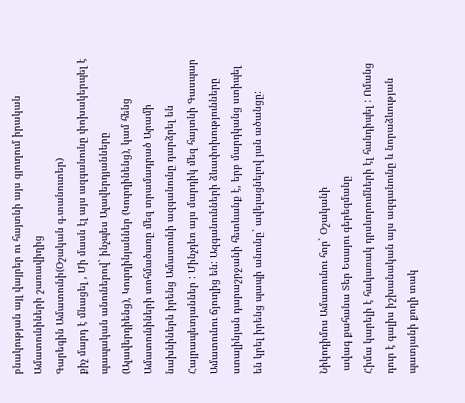բնակության այլ վայրեր ու հայտնի այս գյուղում իրական Ամատունիների շառավիղից
Գարեգին Ամատունի(Օշական գ.տանուտեր)
քիչ մարդ է մնացել , Մի մասն էլ այս ազգանունը փոխակերպել է պապական անուներով` ինչպես Ալավերդյանները (Ալավերդիենց), Կուրղինյաններ (Կուրղինենց), կամ հենց Ամատունիների տոհմածառը մեզ տրամադրած Արամի նախնիներն իրենց Ամատունի ազգանունը դարձրել են Հայրապետյաններ : Մինչդեռ այս մարդիկ մեզ հայտնի Գասպար Ամատունու ճյուղից են: Ազգանունների ձևափոխությունները ստալինյան դարաշրջանի հետևանք է, երբ մարդկանց ստիպել են կրել իրենց պապի անունը` ավելացնելով յան ածանցը:


Նիկոդիմոս Ամատունու հոր` Օշականի
 ավագ քահանա Տեր Եսայու գերեզմանը
Հիմա կարելի է հակառակ դրսևորումների էլ հանդիպել : Ոմանց դուր է գալիս իշխանական այս ազգանունը և նորաձևության պատյանի քողի տակ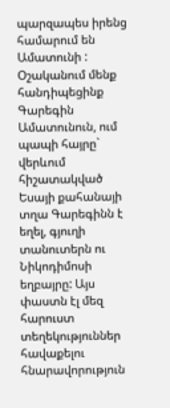պարզապես իրենց համարում են Ամատունի :
Օշականում մենք հանդիպեցինք Գարեգին Ամատունուն, ում պապի հայրը` վերևում հիշատակված Եսայի քահանայի տղա Գարեգինն է եղել, գյուղի տանուտերն ու Նիկոդիմոսի եղբայրը: Այս փաստն էլ մեզ հարուստ տեղեկություններ հավաքելու հնարավորություն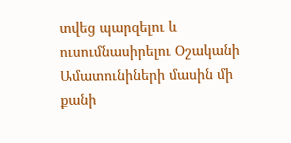տվեց պարզելու և ուսումնասիրելու Օշականի Ամատունիների մասին մի քանի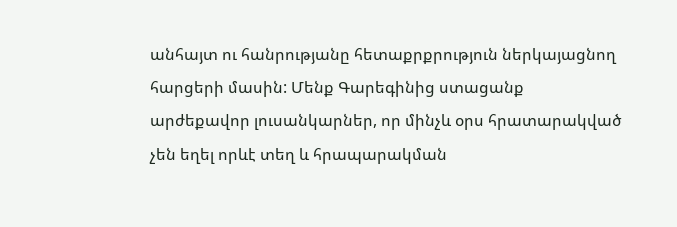անհայտ ու հանրությանը հետաքրքրություն ներկայացնող հարցերի մասին: Մենք Գարեգինից ստացանք արժեքավոր լուսանկարներ, որ մինչև օրս հրատարակված չեն եղել որևէ տեղ և հրապարակման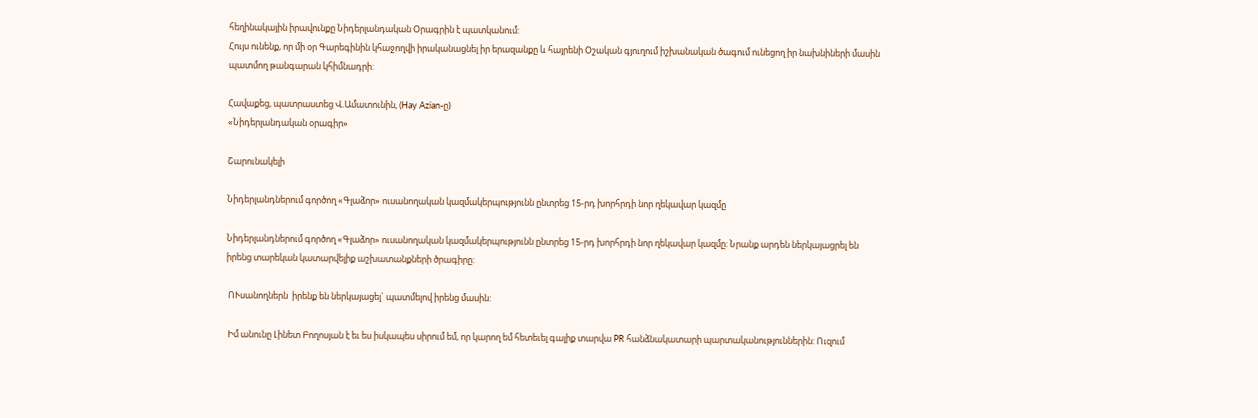հեղինակային իրավունքը Նիդերլանդական Օրագրին է պատկանում:
Հույս ունենք, որ մի օր Գարեգինին կհաջողվի իրականացնել իր երազանքը և հայրենի Օշական գյուղում իշխանական ծագում ունեցող իր նախնիների մասին պատմող թանգարան կհիմնադրի:

Հավաքեց, պատրաստեց Վ.Ամատունին, (Hay Azian-ը)
«Նիդերլանդական օրագիր»

Շարունակելի

Նիդերլանդներում գործող «Գլաձոր» ուսանողական կազմակերպությունն ընտրեց 15-րդ խորհրդի նոր ղեկավար կազմը

Նիդերլանդներում գործող «Գլաձոր» ուսանողական կազմակերպությունն ընտրեց 15-րդ խորհրդի նոր ղեկավար կազմը: Նրանք արդեն ներկայացրել են իրենց տարեկան կատարվելիք աշխատանքների ծրագիրը:

 ՈՒսանողներն  իրենք են ներկայացել` պատմելով իրենց մասին:

 Իմ անունը Լինետ Բողոսյան է եւ ես իսկապես սիրում եմ, որ կարող եմ հետեւել գալիք տարվա PR հանձնակատարի պարտականություններին: Ուզում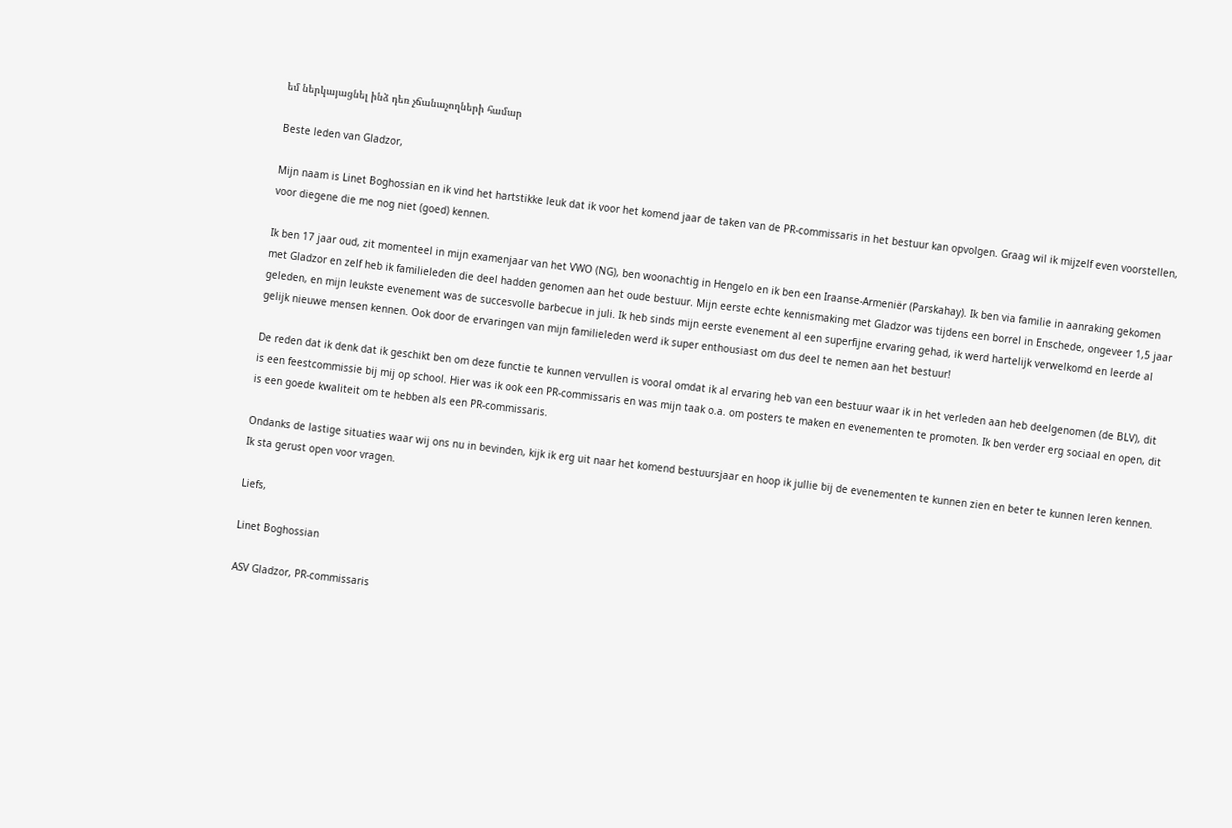եմ ներկայացնել ինձ դեռ չճանաչողների համար

Beste leden van Gladzor,

Mijn naam is Linet Boghossian en ik vind het hartstikke leuk dat ik voor het komend jaar de taken van de PR-commissaris in het bestuur kan opvolgen. Graag wil ik mijzelf even voorstellen, voor diegene die me nog niet (goed) kennen.

Ik ben 17 jaar oud, zit momenteel in mijn examenjaar van het VWO (NG), ben woonachtig in Hengelo en ik ben een Iraanse-Armeniër (Parskahay). Ik ben via familie in aanraking gekomen met Gladzor en zelf heb ik familieleden die deel hadden genomen aan het oude bestuur. Mijn eerste echte kennismaking met Gladzor was tijdens een borrel in Enschede, ongeveer 1,5 jaar geleden, en mijn leukste evenement was de succesvolle barbecue in juli. Ik heb sinds mijn eerste evenement al een superfijne ervaring gehad, ik werd hartelijk verwelkomd en leerde al gelijk nieuwe mensen kennen. Ook door de ervaringen van mijn familieleden werd ik super enthousiast om dus deel te nemen aan het bestuur!

De reden dat ik denk dat ik geschikt ben om deze functie te kunnen vervullen is vooral omdat ik al ervaring heb van een bestuur waar ik in het verleden aan heb deelgenomen (de BLV), dit is een feestcommissie bij mij op school. Hier was ik ook een PR-commissaris en was mijn taak o.a. om posters te maken en evenementen te promoten. Ik ben verder erg sociaal en open, dit is een goede kwaliteit om te hebben als een PR-commissaris.

Ondanks de lastige situaties waar wij ons nu in bevinden, kijk ik erg uit naar het komend bestuursjaar en hoop ik jullie bij de evenementen te kunnen zien en beter te kunnen leren kennen. Ik sta gerust open voor vragen.

Liefs,

Linet Boghossian

ASV Gladzor, PR-commissaris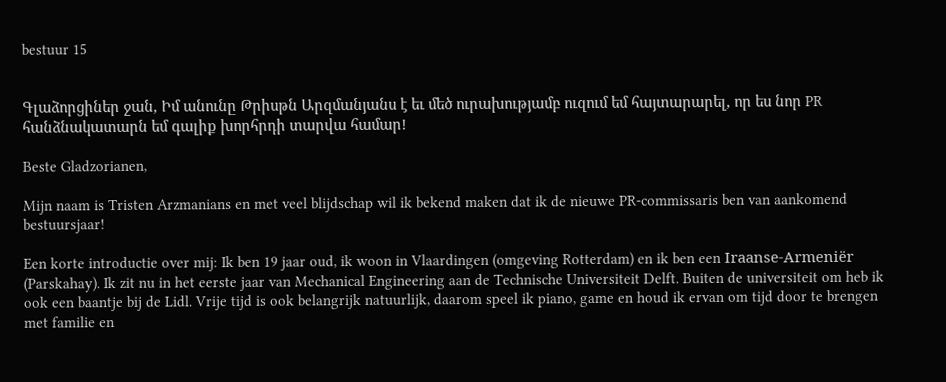bestuur 15


Գլաձորցիներ ջան, Իմ անունը Թրիսթն Արզմանյանս է եւ մեծ ուրախությամբ ուզում եմ հայտարարել, որ ես նոր PR հանձնակատարն եմ գալիք խորհրդի տարվա համար!

Beste Gladzorianen,

Mijn naam is Tristen Arzmanians en met veel blijdschap wil ik bekend maken dat ik de nieuwe PR-commissaris ben van aankomend bestuursjaar!

Een korte introductie over mij: Ik ben 19 jaar oud, ik woon in Vlaardingen (omgeving Rotterdam) en ik ben een Iraanse-Armeniër (Parskahay). Ik zit nu in het eerste jaar van Mechanical Engineering aan de Technische Universiteit Delft. Buiten de universiteit om heb ik ook een baantje bij de Lidl. Vrije tijd is ook belangrijk natuurlijk, daarom speel ik piano, game en houd ik ervan om tijd door te brengen met familie en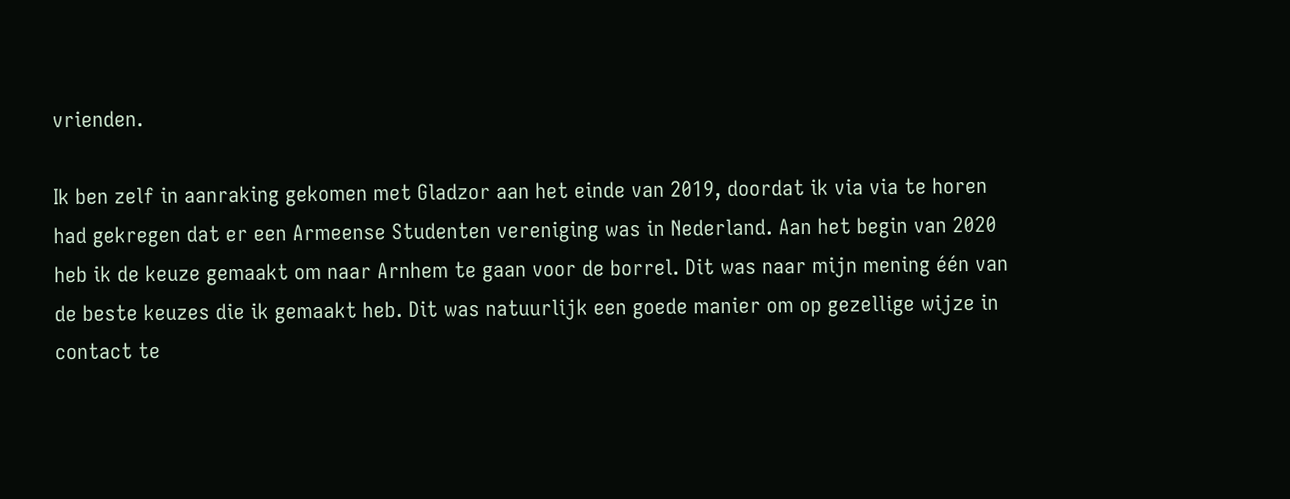vrienden.

Ik ben zelf in aanraking gekomen met Gladzor aan het einde van 2019, doordat ik via via te horen had gekregen dat er een Armeense Studenten vereniging was in Nederland. Aan het begin van 2020 heb ik de keuze gemaakt om naar Arnhem te gaan voor de borrel. Dit was naar mijn mening één van de beste keuzes die ik gemaakt heb. Dit was natuurlijk een goede manier om op gezellige wijze in contact te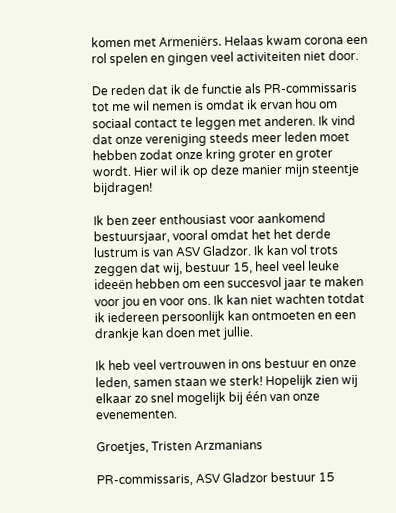komen met Armeniërs. Helaas kwam corona een rol spelen en gingen veel activiteiten niet door.

De reden dat ik de functie als PR-commissaris tot me wil nemen is omdat ik ervan hou om sociaal contact te leggen met anderen. Ik vind dat onze vereniging steeds meer leden moet hebben zodat onze kring groter en groter wordt. Hier wil ik op deze manier mijn steentje bijdragen!

Ik ben zeer enthousiast voor aankomend bestuursjaar, vooral omdat het het derde lustrum is van ASV Gladzor. Ik kan vol trots zeggen dat wij, bestuur 15, heel veel leuke ideeën hebben om een succesvol jaar te maken voor jou en voor ons. Ik kan niet wachten totdat ik iedereen persoonlijk kan ontmoeten en een drankje kan doen met jullie.

Ik heb veel vertrouwen in ons bestuur en onze leden, samen staan we sterk! Hopelijk zien wij elkaar zo snel mogelijk bij één van onze evenementen.

Groetjes, Tristen Arzmanians

PR-commissaris, ASV Gladzor bestuur 15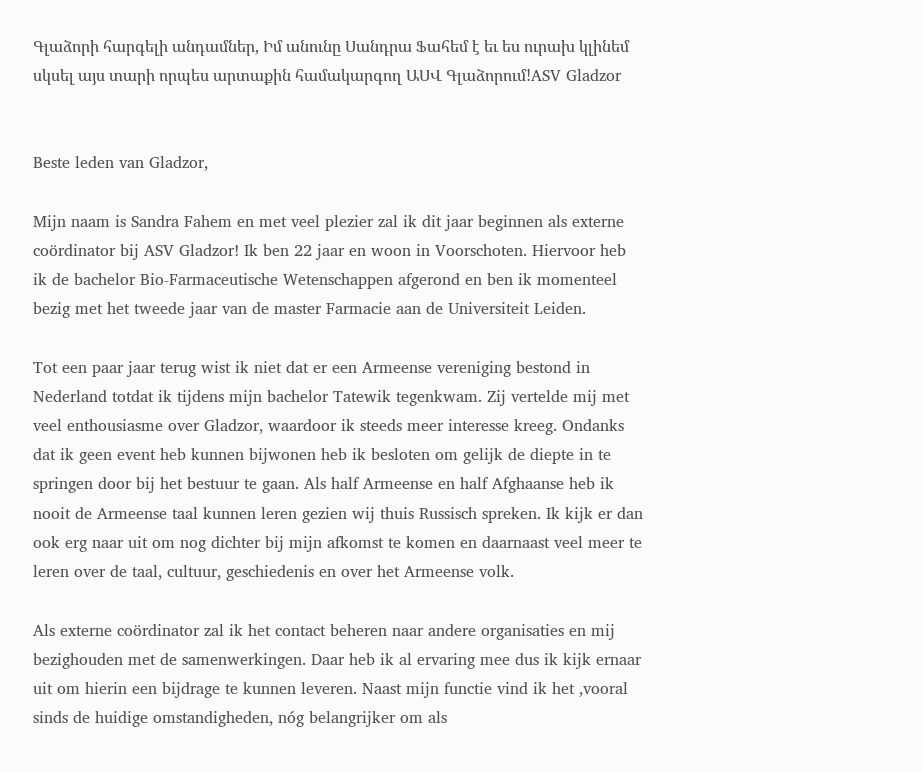Գլաձորի հարգելի անդամներ, Իմ անունը Սանդրա Ֆահեմ է եւ ես ուրախ կլինեմ սկսել այս տարի որպես արտաքին համակարգող ԱՍՎ Գլաձորում!ASV Gladzor


Beste leden van Gladzor,

Mijn naam is Sandra Fahem en met veel plezier zal ik dit jaar beginnen als externe coördinator bij ASV Gladzor! Ik ben 22 jaar en woon in Voorschoten. Hiervoor heb ik de bachelor Bio-Farmaceutische Wetenschappen afgerond en ben ik momenteel bezig met het tweede jaar van de master Farmacie aan de Universiteit Leiden.

Tot een paar jaar terug wist ik niet dat er een Armeense vereniging bestond in Nederland totdat ik tijdens mijn bachelor Tatewik tegenkwam. Zij vertelde mij met veel enthousiasme over Gladzor, waardoor ik steeds meer interesse kreeg. Ondanks dat ik geen event heb kunnen bijwonen heb ik besloten om gelijk de diepte in te springen door bij het bestuur te gaan. Als half Armeense en half Afghaanse heb ik nooit de Armeense taal kunnen leren gezien wij thuis Russisch spreken. Ik kijk er dan ook erg naar uit om nog dichter bij mijn afkomst te komen en daarnaast veel meer te leren over de taal, cultuur, geschiedenis en over het Armeense volk.

Als externe coördinator zal ik het contact beheren naar andere organisaties en mij bezighouden met de samenwerkingen. Daar heb ik al ervaring mee dus ik kijk ernaar uit om hierin een bijdrage te kunnen leveren. Naast mijn functie vind ik het ,vooral sinds de huidige omstandigheden, nóg belangrijker om als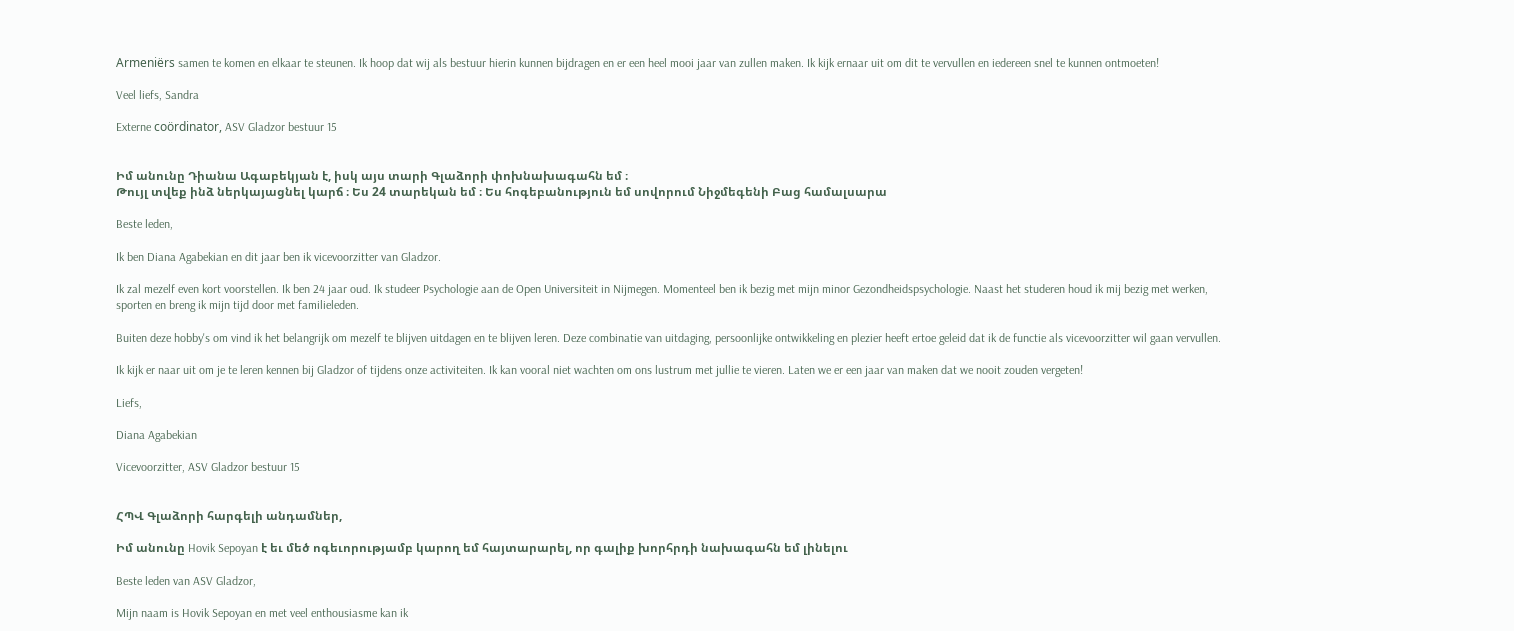Armeniërs samen te komen en elkaar te steunen. Ik hoop dat wij als bestuur hierin kunnen bijdragen en er een heel mooi jaar van zullen maken. Ik kijk ernaar uit om dit te vervullen en iedereen snel te kunnen ontmoeten!

Veel liefs, Sandra

Externe coördinator, ASV Gladzor bestuur 15


Իմ անունը Դիանա Ագաբեկյան է, իսկ այս տարի Գլաձորի փոխնախագահն եմ ։
Թույլ տվեք ինձ ներկայացնել կարճ ։ Ես 24 տարեկան եմ ։ Ես հոգեբանություն եմ սովորում Նիջմեգենի Բաց համալսարա

Beste leden,

Ik ben Diana Agabekian en dit jaar ben ik vicevoorzitter van Gladzor.

Ik zal mezelf even kort voorstellen. Ik ben 24 jaar oud. Ik studeer Psychologie aan de Open Universiteit in Nijmegen. Momenteel ben ik bezig met mijn minor Gezondheidspsychologie. Naast het studeren houd ik mij bezig met werken, sporten en breng ik mijn tijd door met familieleden.

Buiten deze hobby's om vind ik het belangrijk om mezelf te blijven uitdagen en te blijven leren. Deze combinatie van uitdaging, persoonlijke ontwikkeling en plezier heeft ertoe geleid dat ik de functie als vicevoorzitter wil gaan vervullen.

Ik kijk er naar uit om je te leren kennen bij Gladzor of tijdens onze activiteiten. Ik kan vooral niet wachten om ons lustrum met jullie te vieren. Laten we er een jaar van maken dat we nooit zouden vergeten!

Liefs,

Diana Agabekian

Vicevoorzitter, ASV Gladzor bestuur 15


ՀՊՎ Գլաձորի հարգելի անդամներ,

Իմ անունը Hovik Sepoyan է եւ մեծ ոգեւորությամբ կարող եմ հայտարարել, որ գալիք խորհրդի նախագահն եմ լինելու

Beste leden van ASV Gladzor,

Mijn naam is Hovik Sepoyan en met veel enthousiasme kan ik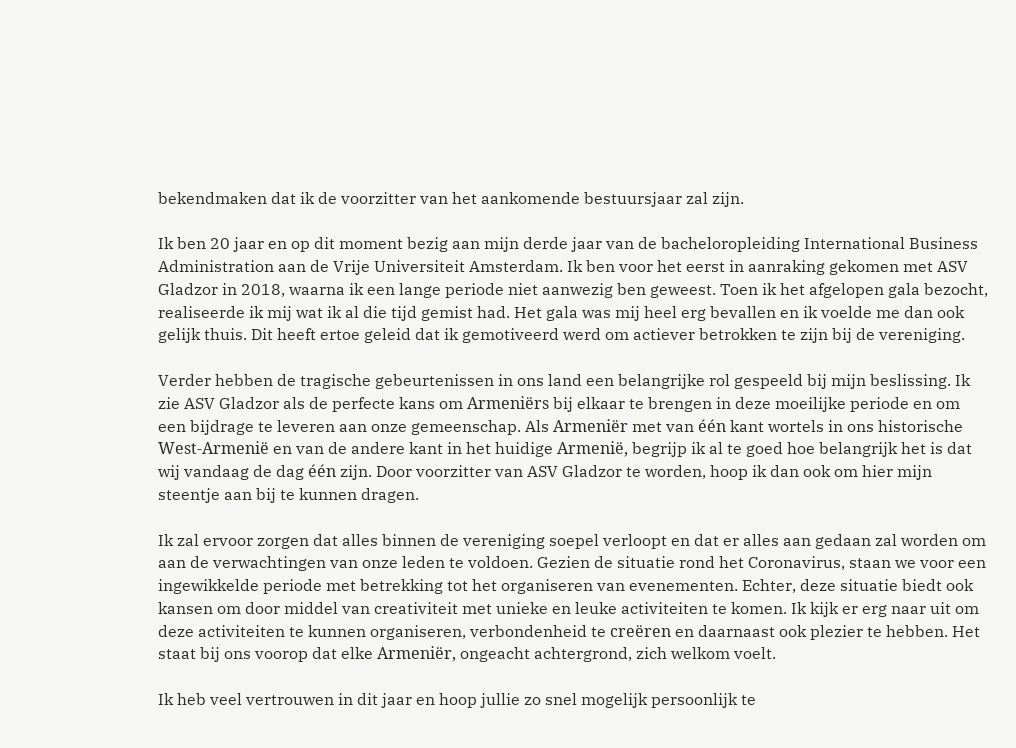bekendmaken dat ik de voorzitter van het aankomende bestuursjaar zal zijn.

Ik ben 20 jaar en op dit moment bezig aan mijn derde jaar van de bacheloropleiding International Business Administration aan de Vrije Universiteit Amsterdam. Ik ben voor het eerst in aanraking gekomen met ASV Gladzor in 2018, waarna ik een lange periode niet aanwezig ben geweest. Toen ik het afgelopen gala bezocht, realiseerde ik mij wat ik al die tijd gemist had. Het gala was mij heel erg bevallen en ik voelde me dan ook gelijk thuis. Dit heeft ertoe geleid dat ik gemotiveerd werd om actiever betrokken te zijn bij de vereniging.

Verder hebben de tragische gebeurtenissen in ons land een belangrijke rol gespeeld bij mijn beslissing. Ik zie ASV Gladzor als de perfecte kans om Armeniërs bij elkaar te brengen in deze moeilijke periode en om een bijdrage te leveren aan onze gemeenschap. Als Armeniër met van één kant wortels in ons historische West-Armenië en van de andere kant in het huidige Armenië, begrijp ik al te goed hoe belangrijk het is dat wij vandaag de dag één zijn. Door voorzitter van ASV Gladzor te worden, hoop ik dan ook om hier mijn steentje aan bij te kunnen dragen.

Ik zal ervoor zorgen dat alles binnen de vereniging soepel verloopt en dat er alles aan gedaan zal worden om aan de verwachtingen van onze leden te voldoen. Gezien de situatie rond het Coronavirus, staan we voor een ingewikkelde periode met betrekking tot het organiseren van evenementen. Echter, deze situatie biedt ook kansen om door middel van creativiteit met unieke en leuke activiteiten te komen. Ik kijk er erg naar uit om deze activiteiten te kunnen organiseren, verbondenheid te creëren en daarnaast ook plezier te hebben. Het staat bij ons voorop dat elke Armeniër, ongeacht achtergrond, zich welkom voelt.

Ik heb veel vertrouwen in dit jaar en hoop jullie zo snel mogelijk persoonlijk te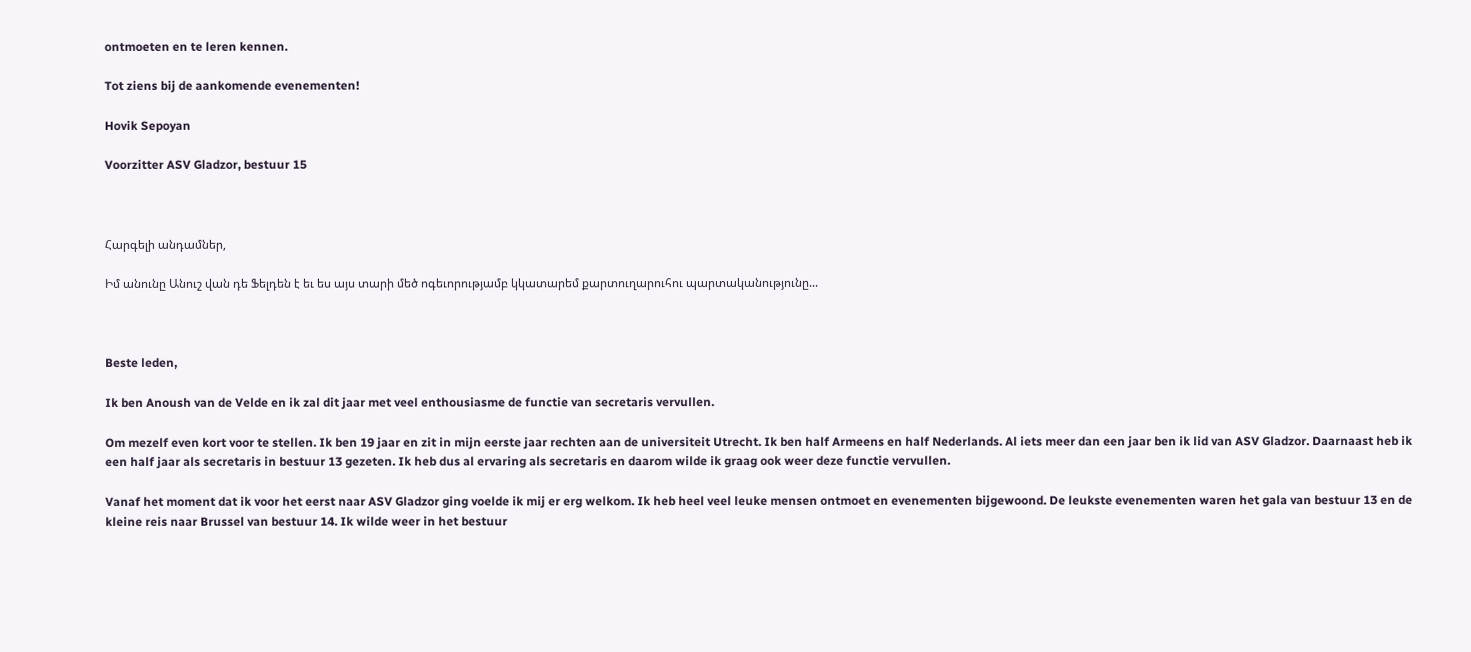ontmoeten en te leren kennen.

Tot ziens bij de aankomende evenementen!

Hovik Sepoyan

Voorzitter ASV Gladzor, bestuur 15



Հարգելի անդամներ,

Իմ անունը Անուշ վան դե Ֆելդեն է եւ ես այս տարի մեծ ոգեւորությամբ կկատարեմ քարտուղարուհու պարտականությունը...



Beste leden,

Ik ben Anoush van de Velde en ik zal dit jaar met veel enthousiasme de functie van secretaris vervullen.

Om mezelf even kort voor te stellen. Ik ben 19 jaar en zit in mijn eerste jaar rechten aan de universiteit Utrecht. Ik ben half Armeens en half Nederlands. Al iets meer dan een jaar ben ik lid van ASV Gladzor. Daarnaast heb ik een half jaar als secretaris in bestuur 13 gezeten. Ik heb dus al ervaring als secretaris en daarom wilde ik graag ook weer deze functie vervullen.

Vanaf het moment dat ik voor het eerst naar ASV Gladzor ging voelde ik mij er erg welkom. Ik heb heel veel leuke mensen ontmoet en evenementen bijgewoond. De leukste evenementen waren het gala van bestuur 13 en de kleine reis naar Brussel van bestuur 14. Ik wilde weer in het bestuur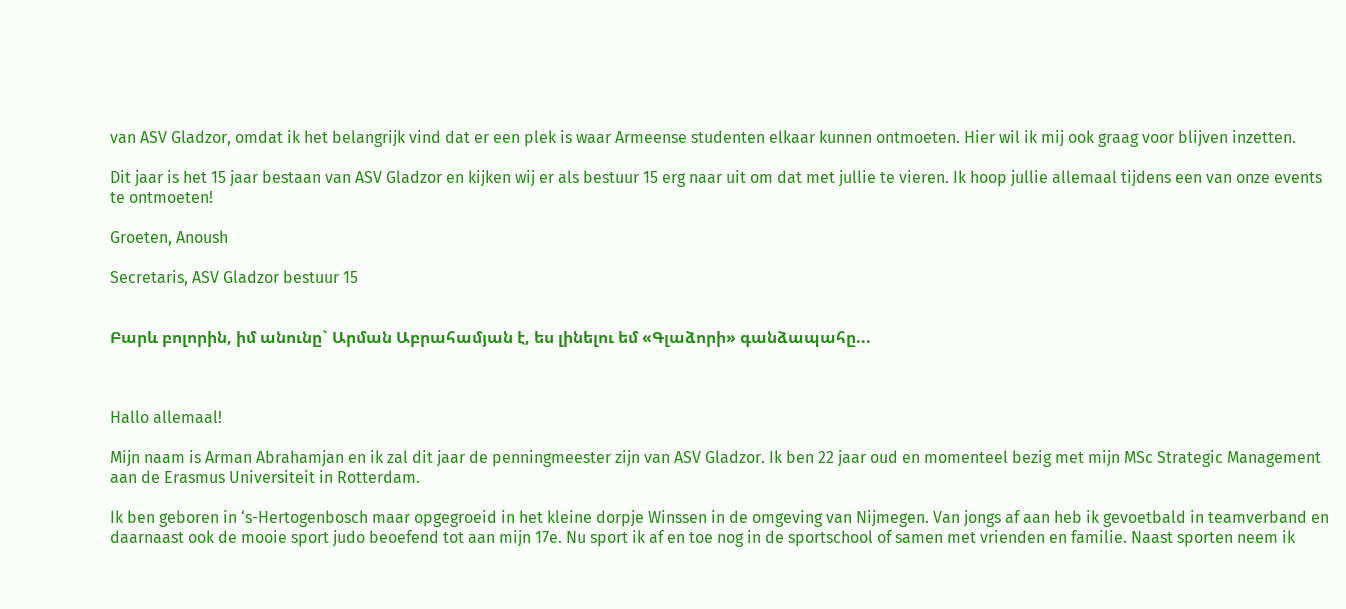van ASV Gladzor, omdat ik het belangrijk vind dat er een plek is waar Armeense studenten elkaar kunnen ontmoeten. Hier wil ik mij ook graag voor blijven inzetten.

Dit jaar is het 15 jaar bestaan van ASV Gladzor en kijken wij er als bestuur 15 erg naar uit om dat met jullie te vieren. Ik hoop jullie allemaal tijdens een van onze events te ontmoeten!

Groeten, Anoush

Secretaris, ASV Gladzor bestuur 15


Բարև բոլորին, իմ անունը` Արման Աբրահամյան է, ես լինելու եմ «Գլաձորի» գանձապահը...



Hallo allemaal!

Mijn naam is Arman Abrahamjan en ik zal dit jaar de penningmeester zijn van ASV Gladzor. Ik ben 22 jaar oud en momenteel bezig met mijn MSc Strategic Management aan de Erasmus Universiteit in Rotterdam.

Ik ben geboren in ‘s-Hertogenbosch maar opgegroeid in het kleine dorpje Winssen in de omgeving van Nijmegen. Van jongs af aan heb ik gevoetbald in teamverband en daarnaast ook de mooie sport judo beoefend tot aan mijn 17e. Nu sport ik af en toe nog in de sportschool of samen met vrienden en familie. Naast sporten neem ik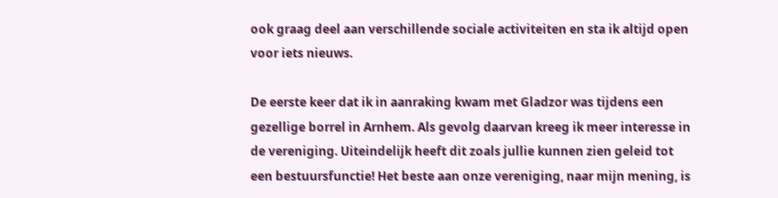ook graag deel aan verschillende sociale activiteiten en sta ik altijd open voor iets nieuws.

De eerste keer dat ik in aanraking kwam met Gladzor was tijdens een gezellige borrel in Arnhem. Als gevolg daarvan kreeg ik meer interesse in de vereniging. Uiteindelijk heeft dit zoals jullie kunnen zien geleid tot een bestuursfunctie! Het beste aan onze vereniging, naar mijn mening, is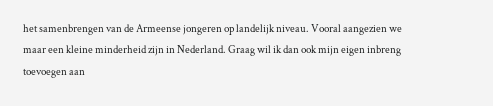het samenbrengen van de Armeense jongeren op landelijk niveau. Vooral aangezien we maar een kleine minderheid zijn in Nederland. Graag wil ik dan ook mijn eigen inbreng toevoegen aan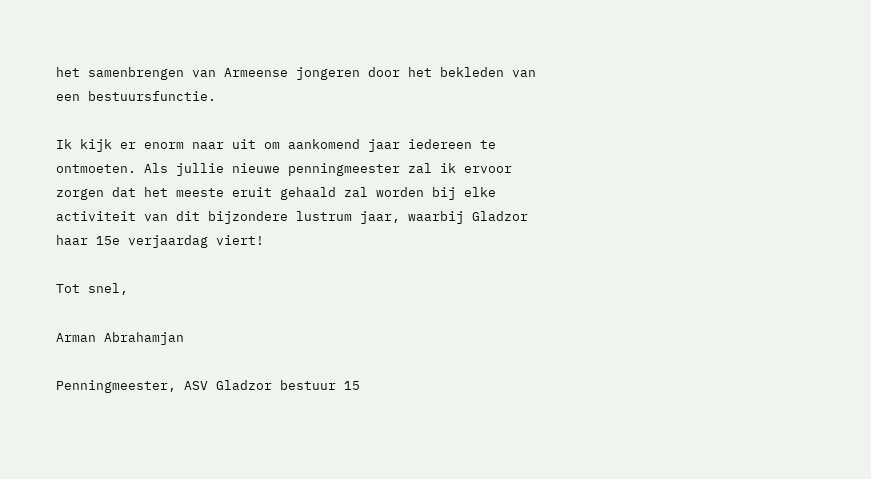het samenbrengen van Armeense jongeren door het bekleden van een bestuursfunctie.

Ik kijk er enorm naar uit om aankomend jaar iedereen te ontmoeten. Als jullie nieuwe penningmeester zal ik ervoor zorgen dat het meeste eruit gehaald zal worden bij elke activiteit van dit bijzondere lustrum jaar, waarbij Gladzor haar 15e verjaardag viert!

Tot snel,

Arman Abrahamjan

Penningmeester, ASV Gladzor bestuur 15